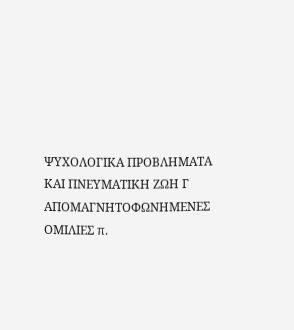ΨΥΧΟΛΟΓΙΚΑ ΠΡΟΒΛΗΜΑΤΑ ΚΑΙ ΠΝΕΥΜΑΤΙΚΗ ΖΩΗ Γ
ΑΠΟΜΑΓΝΗΤΟΦΩΝΗΜΕΝΕΣ ΟΜΙΛΙΕΣ π.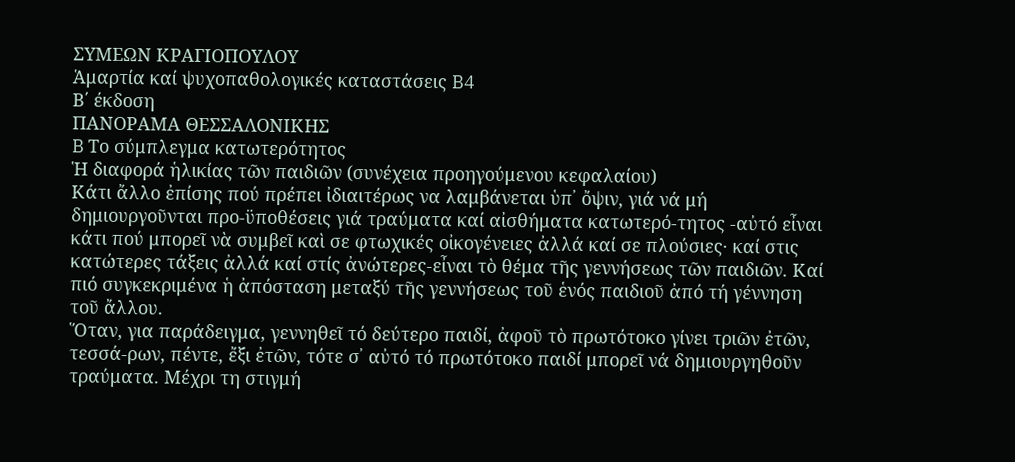ΣΥΜΕΩΝ ΚΡΑΓΙΟΠΟΥΛΟΥ
Ἁμαρτία καί ψυχοπαθολογικές καταστάσεις B4
Β΄ έκδοση
ΠΑΝΟΡΑΜΑ ΘΕΣΣΑΛΟΝΙΚΗΣ
B Το σύμπλεγμα κατωτερότητος
Ἡ διαφορά ἡλικίας τῶν παιδιῶν (συνέχεια προηγούμενου κεφαλαίου)
Κάτι ἄλλο ἐπίσης πού πρέπει ἰδιαιτέρως να λαμβάνεται ὑπ᾿ ὄψιν, γιά νά μή δημιουργοῦνται προ-ϋποθέσεις γιά τραύματα καί αἰσθήματα κατωτερό-τητος -αὐτό εἶναι κάτι πού μπορεῖ νὰ συμβεῖ καὶ σε φτωχικές οἰκογένειες ἀλλά καί σε πλούσιες· καί στις κατώτερες τάξεις ἀλλά καί στίς ἀνώτερες-εἶναι τὸ θέμα τῆς γεννήσεως τῶν παιδιῶν. Καί πιό συγκεκριμένα ἡ ἀπόσταση μεταξύ τῆς γεννήσεως τοῦ ἑνός παιδιοῦ ἀπό τή γέννηση τοῦ ἄλλου.
Ὅταν, για παράδειγμα, γεννηθεῖ τό δεύτερο παιδί, ἀφοῦ τὸ πρωτότοκο γίνει τριῶν ἐτῶν, τεσσά-ρων, πέντε, ἔξι ἐτῶν, τότε σ᾽ αὐτό τό πρωτότοκο παιδί μπορεῖ νά δημιουργηθοῦν τραύματα. Μέχρι τη στιγμή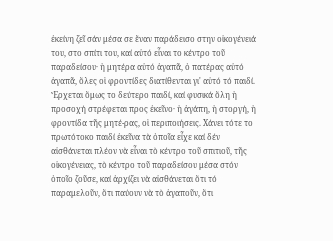ἐκείνη ζεῖ σάν μέσα σε ἕναν παράδεισο στην οἰκογένειά του, στο σπίτι του, καί αὐτό εἶναι το κέντρο τοῦ παραδείσου· ἡ μητέρα αὐτό ἀγαπᾶ, ὁ πατέρας αὐτό ἀγαπᾶ, ὅλες οἱ φροντίδες διατίθενται γι' αὐτό τό παιδί. Ἔρχεται ὅμως το δεύτερο παιδί, καί φυσικά ὅλη ἡ προσοχή στρέφεται προς ἐκεῖνο· ἡ ἀγάπη, ἡ στοργή, ἡ φροντίδα τῆς μητέ-ρας, οἱ περιποιήσεις. Χάνει τότε το πρωτότοκο παιδί ἐκεῖνα τὰ ὁποῖα εἶχε καί δέν αἰσθάνεται πλέον νὰ εἶναι τὸ κέντρο τοῦ σπιτιοῦ, τῆς οἰκογένειας, τὸ κέντρο τοῦ παραδείσου μέσα στόν ὁποῖο ζοῦσε, καί ἀρχίζει νὰ αἰσθάνεται ὅτι τό παραμελοῦν, ὅτι παύουν νὰ τὸ ἀγαποῦν, ὅτι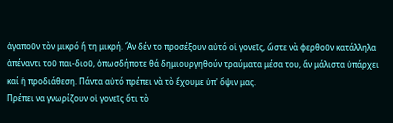ἀγαποῦν τὸν μικρό ἤ τη μικρή. Ἄν δέν το προσέξουν αὐτό οἱ γονεῖς, ὥστε νὰ φερθοῦν κατάλληλα ἀπέναντι τοῦ παι-διοῦ, ὁπωσδήποτε θά δημιουργηθούν τραύματα μέσα του, ἄν μάλιστα ὑπάρχει καί ἡ προδιάθεση. Πάντα αὐτό πρέπει νὰ τὸ ἔχουμε ὑπ' ὄψιν μας.
Πρέπει να γνωρίζουν οἱ γονεῖς ὅτι τὸ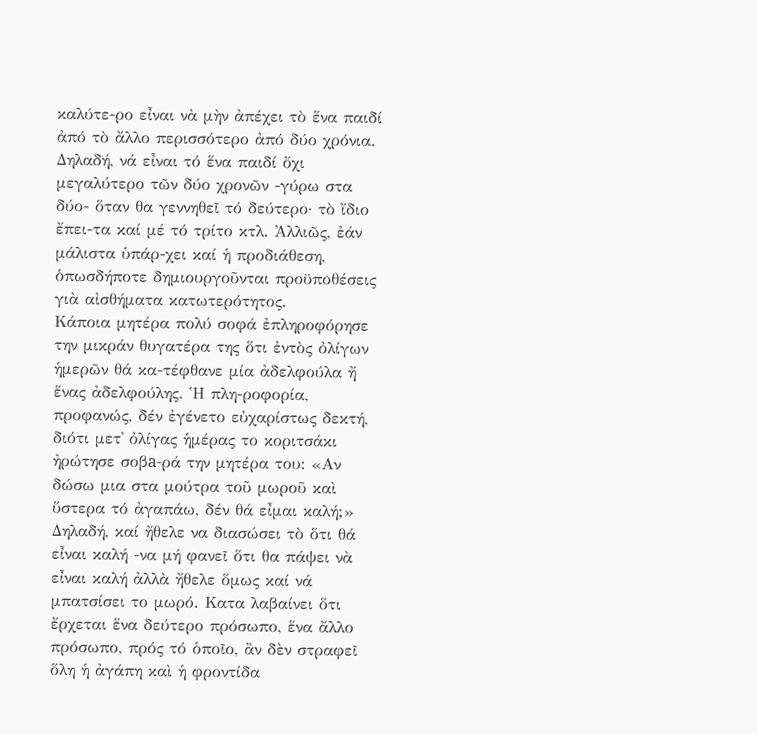καλύτε-ρο εἶναι νὰ μὴν ἀπέχει τὸ ἕνα παιδί ἀπό τὸ ἄλλο περισσότερο ἀπό δύο χρόνια. Δηλαδή, νά εἶναι τό ἕνα παιδί ὄχι μεγαλύτερο τῶν δύο χρονῶν -γύρω στα δύο- ὅταν θα γεννηθεῖ τό δεύτερο· τὸ ἴδιο ἔπει-τα καί μέ τό τρίτο κτλ. Ἀλλιῶς, ἐάν μάλιστα ὑπάρ-χει καί ἡ προδιάθεση, ὁπωσδήποτε δημιουργοῦνται προϋποθέσεις γιὰ αἰσθήματα κατωτερότητος.
Κάποια μητέρα πολύ σοφά ἐπληροφόρησε την μικράν θυγατέρα της ὅτι ἐντὸς ὀλίγων ἡμερῶν θά κα-τέφθανε μία ἀδελφούλα ἤ ἕνας ἀδελφούλης. Ἡ πλη-ροφορία, προφανώς, δέν ἐγένετο εὐχαρίστως δεκτή, διότι μετ᾿ ὀλίγας ἡμέρας το κοριτσάκι ἠρώτησε σοβа-ρά την μητέρα του: «Αν δώσω μια στα μούτρα τοῦ μωροῦ καὶ ὕστερα τό ἀγαπάω, δέν θά εἶμαι καλή;»
Δηλαδή, καί ἤθελε να διασώσει τὸ ὅτι θά εἶναι καλή -να μή φανεῖ ὅτι θα πάψει νὰ εἶναι καλή ἀλλὰ ἤθελε ὅμως καί νά μπατσίσει το μωρό. Κατα λαβαίνει ὅτι ἔρχεται ἕνα δεύτερο πρόσωπο, ἕνα ἄλλο πρόσωπο, πρός τό ὁποῖο, ἂν δὲν στραφεῖ ὅλη ἡ ἀγάπη καὶ ἡ φροντίδα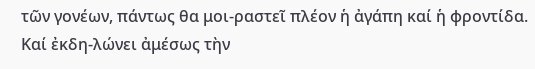τῶν γονέων, πάντως θα μοι-ραστεῖ πλέον ἡ ἀγάπη καί ἡ φροντίδα. Καί ἐκδη-λώνει ἀμέσως τὴν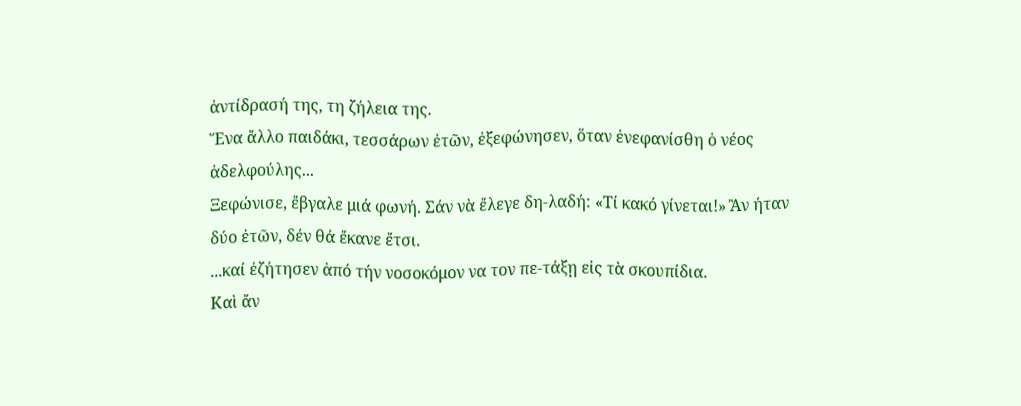ἀντίδρασή της, τη ζήλεια της.
Ἕνα ἄλλο παιδάκι, τεσσάρων ἐτῶν, ἐξεφώνησεν, ὅταν ἐνεφανίσθη ὁ νέος ἀδελφούλης...
Ξεφώνισε, ἔβγαλε μιά φωνή. Σάν νὰ ἔλεγε δη-λαδή: «Τί κακό γίνεται!» Ἂν ήταν δύο ἐτῶν, δέν θά ἔκανε ἔτσι.
...καί ἐζήτησεν ἀπό τήν νοσοκόμον να τον πε-τάξῃ εἰς τὰ σκουπίδια.
Καὶ ἄν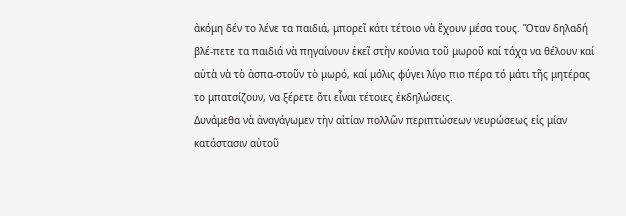ἀκόμη δέν το λένε τα παιδιά, μπορεῖ κάτι τέτοιο νὰ ἔχουν μέσα τους. Ὅταν δηλαδή βλέ-πετε τα παιδιά νὰ πηγαίνουν ἐκεῖ στὴν κούνια τοῦ μωροῦ καί τάχα να θέλουν καί αὐτὰ νὰ τὸ ἀσπα-στοῦν τὸ μωρό, καί μόλις φύγει λίγο πιο πέρα τό μάτι τῆς μητέρας το μπατσίζουν, να ξέρετε ὅτι εἶναι τέτοιες ἐκδηλώσεις.
Δυνάμεθα νὰ ἀναγάγωμεν τὴν αἰτίαν πολλῶν περιπτώσεων νευρώσεως εἰς μίαν κατάστασιν αὐτοῦ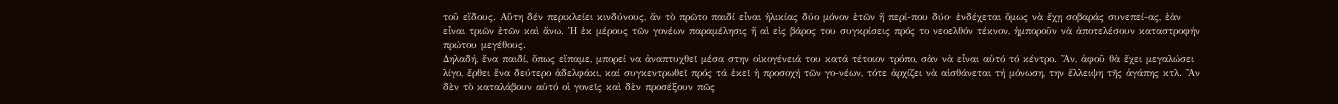τοῦ εἴδους. Αὕτη δέν περικλείει κινδύνους, ἄν τὸ πρῶτο παιδί εἶναι ἡλικίας δύο μόνον ἐτῶν ἤ περί-που δύο· ἐνδέχεται ὅμως νὰ ἔχῃ σοβαράς συνεπεί-ας, ἐὰν εἶναι τριῶν ἐτῶν καὶ ἄνω. Ἡ ἐκ μέρους τῶν γονέων παραμέλησις ἤ αἱ εἰς βάρος του συγκρίσεις πρός το νεοελθόν τέκνον, ἡμποροῦν νὰ ἀποτελέσουν καταστροφήν πρώτου μεγέθους.
Δηλαδή, ἕνα παιδί, ὅπως εἴπαμε, μπορεί να ἀναπτυχθεῖ μέσα στην οἰκογένειά του κατά τέτοιον τρόπο, σὰν νὰ εἶναι αὐτό τό κέντρο. Ἄν, ἀφοῦ θὰ ἔχει μεγαλώσει λίγο, ἔρθει ἕνα δεύτερο ἀδελφάκι, καί συγκεντρωθεῖ πρός τά ἐκεῖ ἡ προσοχή τῶν γο-νέων, τότε ἀρχίζει νὰ αἰσθάνεται τή μόνωση, την ἔλλειψη τῆς ἀγάπης κτλ. Ἂν δὲν τὸ καταλάβουν αὐτό οἱ γονεῖς καὶ δὲν προσέξουν πῶς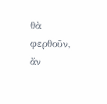θὰ φερθοῦν, ἄν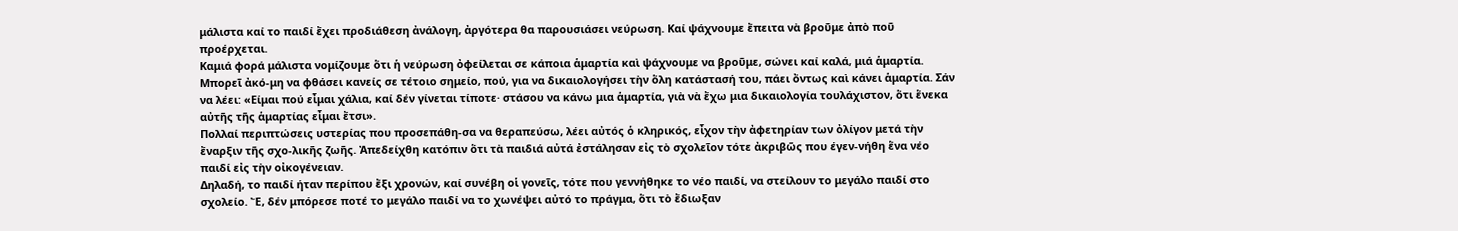μάλιστα καί το παιδί ἔχει προδιάθεση ἀνάλογη, ἀργότερα θα παρουσιάσει νεύρωση. Καί ψάχνουμε ἔπειτα νὰ βροῦμε ἀπὸ ποῦ προέρχεται.
Καμιά φορά μάλιστα νομίζουμε ὅτι ἡ νεύρωση ὀφείλεται σε κάποια ἁμαρτία καὶ ψάχνουμε να βροῦμε, σώνει καί καλά, μιά ἁμαρτία. Μπορεῖ ἀκό-μη να φθάσει κανείς σε τέτοιο σημείο, πού, για να δικαιολογήσει τὴν ὅλη κατάστασή του, πάει ὄντως καὶ κάνει ἁμαρτία. Σάν να λέει: «Είμαι πού εἶμαι χάλια, καί δέν γίνεται τίποτε· στάσου να κάνω μια ἁμαρτία, γιὰ νὰ ἔχω μια δικαιολογία τουλάχιστον, ὅτι ἕνεκα αὐτῆς τῆς ἁμαρτίας εἶμαι ἔτσι».
Πολλαί περιπτώσεις υστερίας που προσεπάθη-σα να θεραπεύσω, λέει αὐτός ὁ κληρικός, εἶχον τὴν ἀφετηρίαν των ὀλίγον μετά τὴν ἔναρξιν τῆς σχο-λικῆς ζωῆς. Ἀπεδείχθη κατόπιν ὅτι τὰ παιδιά αὐτά ἐστάλησαν εἰς τὸ σχολεῖον τότε ἀκριβῶς που έγεν-νήθη ἕνα νέο παιδί εἰς τὴν οἰκογένειαν.
Δηλαδή, το παιδί ήταν περίπου ἔξι χρονών, καί συνέβη οἱ γονεῖς, τότε που γεννήθηκε το νέο παιδί, να στείλουν το μεγάλο παιδί στο σχολείο. Ἔ, δέν μπόρεσε ποτέ το μεγάλο παιδί να το χωνέψει αὐτό το πράγμα, ὅτι τὸ ἔδιωξαν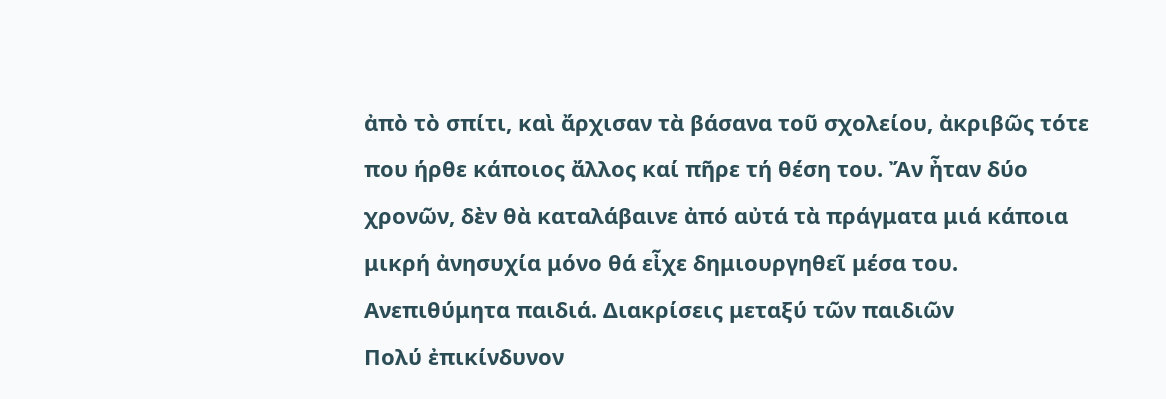ἀπὸ τὸ σπίτι, καὶ ἄρχισαν τὰ βάσανα τοῦ σχολείου, ἀκριβῶς τότε που ήρθε κάποιος ἄλλος καί πῆρε τή θέση του. Ἄν ἦταν δύο χρονῶν, δὲν θὰ καταλάβαινε ἀπό αὐτά τὰ πράγματα μιά κάποια μικρή ἀνησυχία μόνο θά εἶχε δημιουργηθεῖ μέσα του.
Ανεπιθύμητα παιδιά. Διακρίσεις μεταξύ τῶν παιδιῶν
Πολύ ἐπικίνδυνον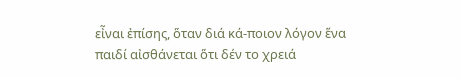εἶναι ἐπίσης, ὅταν διά κά-ποιον λόγον ἕνα παιδί αἰσθάνεται ὅτι δέν το χρειά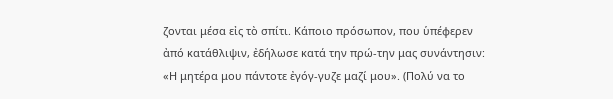ζονται μέσα εἰς τὸ σπίτι. Κάποιο πρόσωπον, που ὑπέφερεν ἀπό κατάθλιψιν, ἐδήλωσε κατά την πρώ-την μας συνάντησιν: «Η μητέρα μου πάντοτε ἐγόγ-γυζε μαζί μου». (Πολύ να το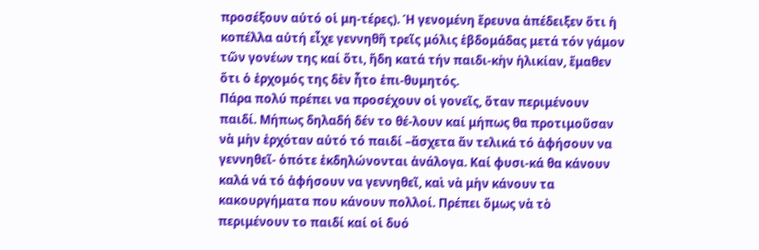προσέξουν αὐτό οἱ μη-τέρες). Ή γενομένη ἔρευνα ἀπέδειξεν ὅτι ἡ κοπέλλα αὐτή εἶχε γεννηθῆ τρεῖς μόλις ἑβδομάδας μετά τόν γάμον τῶν γονέων της καί ὅτι, ἤδη κατά τήν παιδι-κὴν ἡλικίαν, ἔμαθεν ὅτι ὁ ἐρχομός της δὲν ἦτο ἐπι-θυμητός.
Πάρα πολύ πρέπει να προσέχουν οἱ γονεῖς, ὅταν περιμένουν παιδί. Μήπως δηλαδή δέν το θέ-λουν καί μήπως θα προτιμοῦσαν νὰ μὴν ἐρχόταν αὐτό τό παιδί –ἄσχετα ἄν τελικά τό ἀφήσουν να γεννηθεῖ- ὁπότε ἐκδηλώνονται ἀνάλογα. Καί φυσι-κά θα κάνουν καλά νά τό ἀφήσουν να γεννηθεῖ, καὶ νὰ μὴν κάνουν τα κακουργήματα που κάνουν πολλοί. Πρέπει ὅμως νὰ τὸ περιμένουν το παιδί καί οἱ δυό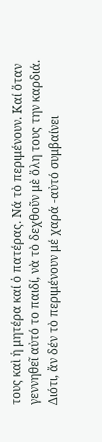τους καὶ ἡ μητέρα καί ὁ πατέρας. Νά τὸ περιμένουν. Καί ὅταν γεννηθεῖ αὐτό το παιδί, νὰ τὸ δεχθοῦν μὲ ὅλη τους την καρδιά. Διότι, ἄν δέν τὸ περιμένουν μέ χαρά -αὐτό συμβαίνει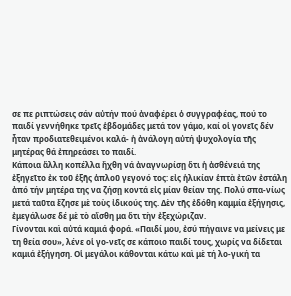σε πε ριπτώσεις σάν αὐτήν πού ἀναφέρει ὁ συγγραφέας, πού το παιδί γεννήθηκε τρεῖς ἑβδομάδες μετά τον γάμο, καί οἱ γονεῖς δέν ἦταν προδιατεθειμένοι καλά- ἡ ἀνάλογη αὐτή ψυχολογία τῆς μητέρας θά ἐπηρεάσει το παιδί.
Κάποια ἄλλη κοπέλλα ἤχθη νά ἀναγνωρίσῃ ὅτι ἡ ἀσθένειά της ἐξηγεῖτο ἐκ τοῦ ἑξῆς ἁπλοῦ γεγονό τος: εἰς ἡλικίαν ἑπτὰ ἐτῶν ἐστάλη ἀπό τήν μητέρα της να ζήσῃ κοντά εἰς μίαν θείαν της. Πολύ σπα-νίως μετά ταῦτα ἔζησε μὲ τοὺς ἰδικούς της. Δὲν τῆς ἐδόθη καμμία ἐξήγησις, ἐμεγάλωσε δέ μὲ τὸ αἴσθη μα ὅτι τὴν ἐξεχώριζαν.
Γίνονται καὶ αὐτά καμιά φορά. «Παιδί μου, ἐσύ πήγαινε να μείνεις με τη θεία σου», λένε οἱ γο-νεῖς σε κάποιο παιδί τους, χωρίς να δίδεται καμιά ἐξήγηση. Οἱ μεγάλοι κάθονται κάτω καὶ μὲ τή λο-γική τα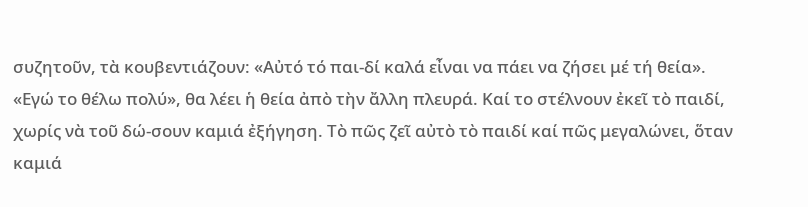συζητοῦν, τὰ κουβεντιάζουν: «Αὐτό τό παι-δί καλά εἶναι να πάει να ζήσει μέ τή θεία». «Εγώ το θέλω πολύ», θα λέει ἡ θεία ἀπὸ τὴν ἄλλη πλευρά. Καί το στέλνουν ἐκεῖ τὸ παιδί, χωρίς νὰ τοῦ δώ-σουν καμιά ἐξήγηση. Τὸ πῶς ζεῖ αὐτὸ τὸ παιδί καί πῶς μεγαλώνει, ὅταν καμιά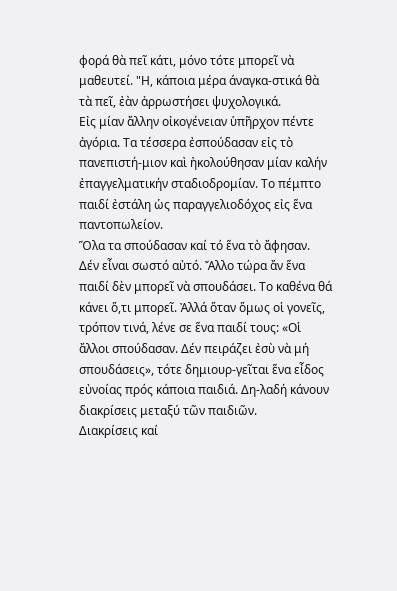φορά θὰ πεῖ κάτι, μόνο τότε μπορεῖ νὰ μαθευτεί. "Η, κάποια μέρα άναγκα-στικά θὰ τὰ πεῖ, ἐὰν ἀρρωστήσει ψυχολογικά.
Εἰς μίαν ἄλλην οἰκογένειαν ὑπῆρχον πέντε ἀγόρια. Τα τέσσερα ἐσπούδασαν εἰς τὸ πανεπιστή-μιον καὶ ἠκολούθησαν μίαν καλήν ἐπαγγελματικήν σταδιοδρομίαν. Το πέμπτο παιδί ἐστάλη ὡς παραγγελιοδόχος εἰς ἕνα παντοπωλείον.
Ὅλα τα σπούδασαν καί τό ἕνα τὸ ἄφησαν.
Δέν εἶναι σωστό αὐτό. Ἄλλο τώρα ἄν ἕνα παιδί δὲν μπορεῖ νὰ σπουδάσει. Το καθένα θά κάνει ὅ,τι μπορεῖ. Ἀλλά ὅταν ὅμως οἱ γονεῖς, τρόπον τινά, λένε σε ἕνα παιδί τους: «Οἱ ἄλλοι σπούδασαν. Δέν πειράζει ἐσὺ νὰ μή σπουδάσεις», τότε δημιουρ-γεῖται ἕνα εἶδος εὐνοίας πρός κάποια παιδιά. Δη-λαδή κάνουν διακρίσεις μεταξύ τῶν παιδιῶν.
Διακρίσεις καί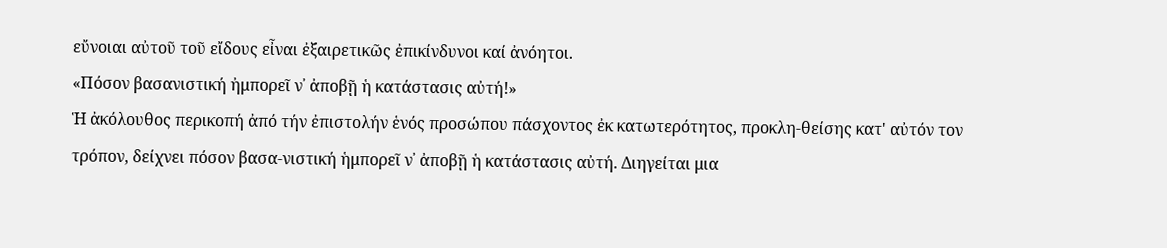εὔνοιαι αὐτοῦ τοῦ εἴδους εἶναι ἐξαιρετικῶς ἐπικίνδυνοι καί ἀνόητοι.
«Πόσον βασανιστική ἠμπορεῖ ν᾿ ἀποβῇ ἡ κατάστασις αὐτή!»
Ἡ ἀκόλουθος περικοπή ἀπό τήν ἐπιστολήν ἑνός προσώπου πάσχοντος ἐκ κατωτερότητος, προκλη-θείσης κατ' αὐτόν τον τρόπον, δείχνει πόσον βασα-νιστική ἡμπορεῖ ν᾿ ἀποβῇ ἡ κατάστασις αὐτή. Διηγείται μια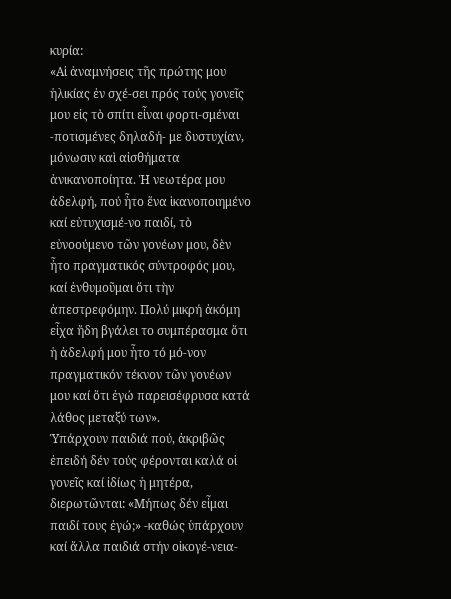κυρία:
«Αἱ ἀναμνήσεις τῆς πρώτης μου ἡλικίας ἐν σχέ-σει πρός τούς γονεῖς μου εἰς τὸ σπίτι εἶναι φορτι-σμέναι -ποτισμένες δηλαδή- με δυστυχίαν, μόνωσιν καὶ αἰσθήματα ἀνικανοποίητα. Ἡ νεωτέρα μου ἀδελφή, πού ἦτο ἕνα ἱκανοποιημένο καί εὐτυχισμέ-νο παιδί, τὸ εὐνοούμενο τῶν γονέων μου, δὲν ἦτο πραγματικός σύντροφός μου, καί ἐνθυμοῦμαι ὅτι τὴν ἀπεστρεφόμην. Πολύ μικρή ἀκόμη εἶχα ἤδη βγάλει το συμπέρασμα ὅτι ἡ ἀδελφή μου ἦτο τό μό-νον πραγματικόν τέκνον τῶν γονέων μου καί ὅτι ἐγώ παρεισέφρυσα κατά λάθος μεταξύ των».
Ὑπάρχουν παιδιά πού, ἀκριβῶς ἐπειδή δέν τούς φέρονται καλά οἱ γονεῖς καί ἰδίως ἡ μητέρα, διερωτῶνται: «Μήπως δέν εἶμαι παιδί τους ἐγώ;» -καθώς ὑπάρχουν καί ἄλλα παιδιά στήν οἰκογέ-νεια-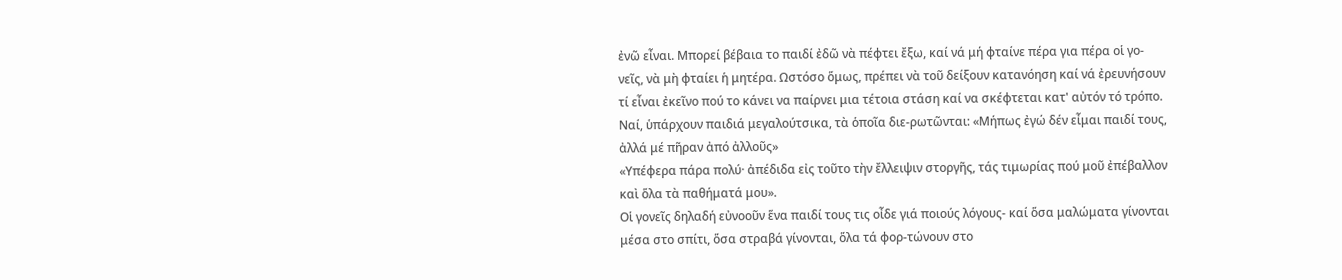ἐνῶ εἶναι. Μπορεί βέβαια το παιδί ἐδῶ νὰ πέφτει ἔξω, καί νά μή φταίνε πέρα για πέρα οἱ γο-νεῖς, νὰ μὴ φταίει ἡ μητέρα. Ωστόσο ὅμως, πρέπει νὰ τοῦ δείξουν κατανόηση καί νά ἐρευνήσουν τί εἶναι ἐκεῖνο πού το κάνει να παίρνει μια τέτοια στάση καί να σκέφτεται κατ' αὐτόν τό τρόπο. Ναί, ὑπάρχουν παιδιά μεγαλούτσικα, τὰ ὁποῖα διε-ρωτῶνται: «Μήπως ἐγώ δέν εἶμαι παιδί τους, ἀλλά μέ πῆραν ἀπό ἀλλοῦς»
«Υπέφερα πάρα πολύ· ἀπέδιδα εἰς τοῦτο τὴν ἔλλειψιν στοργῆς, τάς τιμωρίας πού μοῦ ἐπέβαλλον καὶ ὅλα τὰ παθήματά μου».
Οἱ γονεῖς δηλαδή εὐνοοῦν ἕνα παιδί τους τις οἶδε γιά ποιούς λόγους- καί ὅσα μαλώματα γίνονται μέσα στο σπίτι, ὅσα στραβά γίνονται, ὅλα τά φορ-τώνουν στο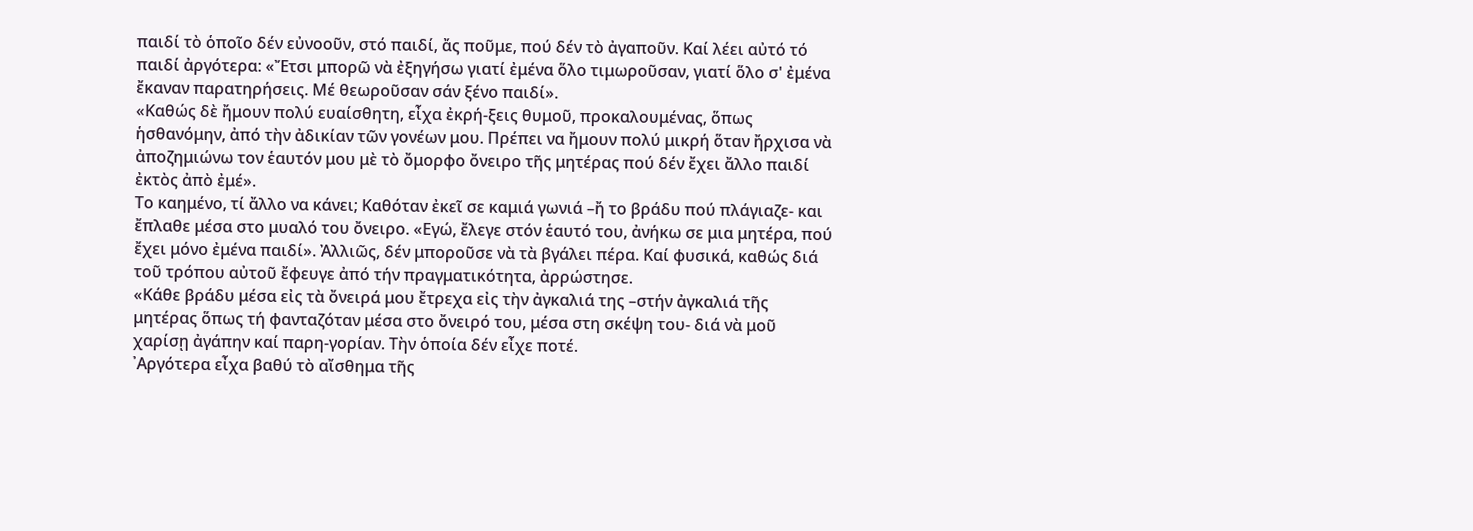παιδί τὸ ὁποῖο δέν εὐνοοῦν, στό παιδί, ἄς ποῦμε, πού δέν τὸ ἀγαποῦν. Καί λέει αὐτό τό παιδί ἀργότερα: «Ἔτσι μπορῶ νὰ ἐξηγήσω γιατί ἐμένα ὅλο τιμωροῦσαν, γιατί ὅλο σ' ἐμένα ἔκαναν παρατηρήσεις. Μέ θεωροῦσαν σάν ξένο παιδί».
«Καθώς δὲ ἤμουν πολύ ευαίσθητη, εἶχα ἐκρή-ξεις θυμοῦ, προκαλουμένας, ὅπως ἡσθανόμην, ἀπό τὴν ἀδικίαν τῶν γονέων μου. Πρέπει να ἤμουν πολύ μικρή ὅταν ἤρχισα νὰ ἀποζημιώνω τον ἑαυτόν μου μὲ τὸ ὄμορφο ὄνειρο τῆς μητέρας πού δέν ἔχει ἄλλο παιδί ἐκτὸς ἀπὸ ἐμέ».
Το καημένο, τί ἄλλο να κάνει; Καθόταν ἐκεῖ σε καμιά γωνιά –ἤ το βράδυ πού πλάγιαζε- και ἔπλαθε μέσα στο μυαλό του ὄνειρο. «Εγώ, ἔλεγε στόν ἑαυτό του, ἀνήκω σε μια μητέρα, πού ἔχει μόνο ἐμένα παιδί». Ἀλλιῶς, δέν μποροῦσε νὰ τὰ βγάλει πέρα. Καί φυσικά, καθώς διά τοῦ τρόπου αὐτοῦ ἔφευγε ἀπό τήν πραγματικότητα, ἀρρώστησε.
«Κάθε βράδυ μέσα εἰς τὰ ὄνειρά μου ἔτρεχα εἰς τὴν ἀγκαλιά της –στήν ἀγκαλιά τῆς μητέρας ὅπως τή φανταζόταν μέσα στο ὄνειρό του, μέσα στη σκέψη του- διά νὰ μοῦ χαρίσῃ ἀγάπην καί παρη-γορίαν. Τὴν ὁποία δέν εἶχε ποτέ.
᾿Αργότερα εἶχα βαθύ τὸ αἴσθημα τῆς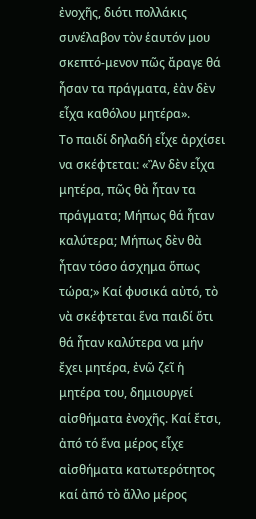ἐνοχῆς, διότι πολλάκις συνέλαβον τὸν ἑαυτόν μου σκεπτό-μενον πῶς ἄραγε θά ἦσαν τα πράγματα, ἐὰν δὲν εἶχα καθόλου μητέρα».
Το παιδί δηλαδή εἶχε ἀρχίσει να σκέφτεται: «Ἂν δὲν εἶχα μητέρα, πῶς θὰ ἦταν τα πράγματα; Μήπως θά ἦταν καλύτερα; Μήπως δὲν θὰ ἦταν τόσο άσχημα ὅπως τώρα;» Καί φυσικά αὐτό, τὸ νὰ σκέφτεται ἕνα παιδί ὅτι θά ἦταν καλύτερα να μήν ἔχει μητέρα, ἐνῶ ζεῖ ἡ μητέρα του, δημιουργεί αἰσθήματα ἐνοχῆς. Καί ἔτσι, ἀπό τό ἕνα μέρος εἶχε αἰσθήματα κατωτερότητος καί ἀπό τὸ ἄλλο μέρος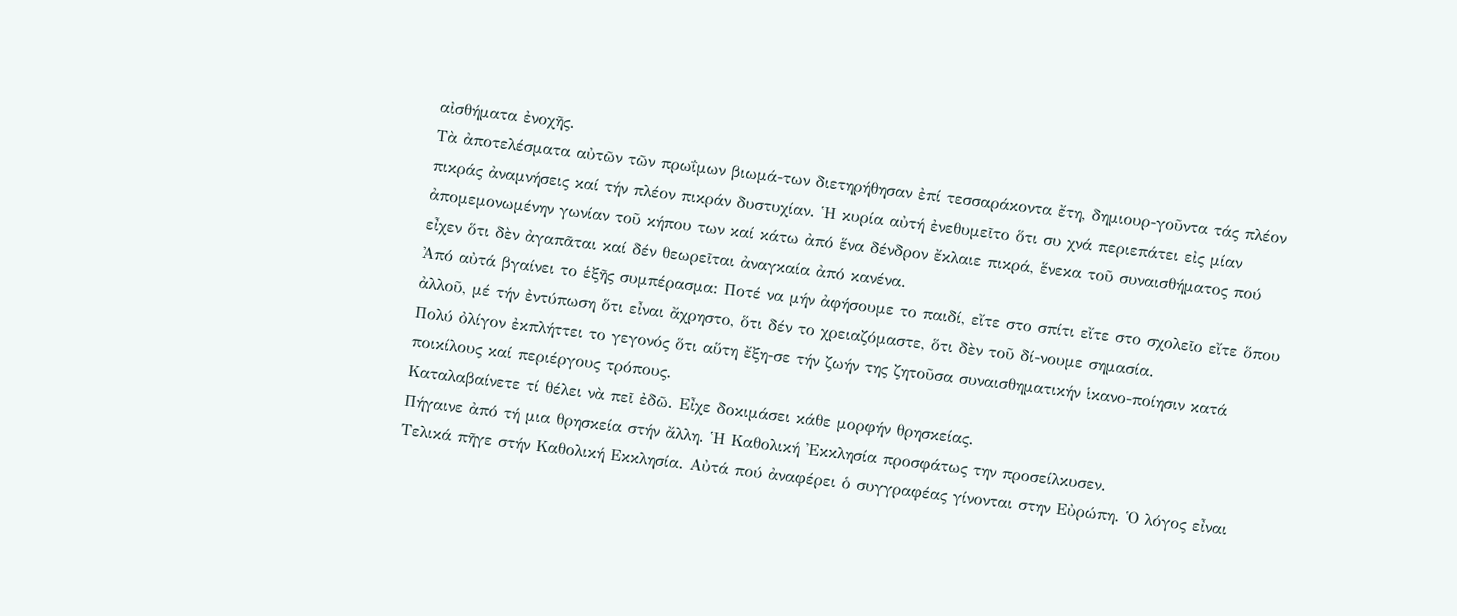αἰσθήματα ἐνοχῆς.
Τὰ ἀποτελέσματα αὐτῶν τῶν πρωΐμων βιωμά-των διετηρήθησαν ἐπί τεσσαράκοντα ἔτη, δημιουρ-γοῦντα τάς πλέον πικράς ἀναμνήσεις καί τήν πλέον πικράν δυστυχίαν. Ἡ κυρία αὐτή ἐνεθυμεῖτο ὅτι συ χνά περιεπάτει εἰς μίαν ἀπομεμονωμένην γωνίαν τοῦ κήπου των καί κάτω ἀπό ἕνα δένδρον ἔκλαιε πικρά, ἕνεκα τοῦ συναισθήματος πού εἶχεν ὅτι δὲν ἀγαπᾶται καί δέν θεωρεῖται ἀναγκαία ἀπό κανένα.
Ἀπό αὐτά βγαίνει το ἑξῆς συμπέρασμα: Ποτέ να μήν ἀφήσουμε το παιδί, εἴτε στο σπίτι εἴτε στο σχολεῖο εἴτε ὅπου ἀλλοῦ, μέ τήν ἐντύπωση ὅτι εἶναι ἄχρηστο, ὅτι δέν το χρειαζόμαστε, ὅτι δὲν τοῦ δί-νουμε σημασία.
Πολύ ὀλίγον ἐκπλήττει το γεγονός ὅτι αὕτη ἔξη-σε τήν ζωήν της ζητοῦσα συναισθηματικήν ἱκανο-ποίησιν κατά ποικίλους καί περιέργους τρόπους.
Καταλαβαίνετε τί θέλει νὰ πεῖ ἐδῶ. Εἶχε δοκιμάσει κάθε μορφήν θρησκείας.
Πήγαινε ἀπό τή μια θρησκεία στήν ἄλλη. Ἡ Καθολική Ἐκκλησία προσφάτως την προσείλκυσεν.
Τελικά πῆγε στήν Καθολική Εκκλησία. Αὐτά πού ἀναφέρει ὁ συγγραφέας γίνονται στην Εὐρώπη. Ὁ λόγος εἶναι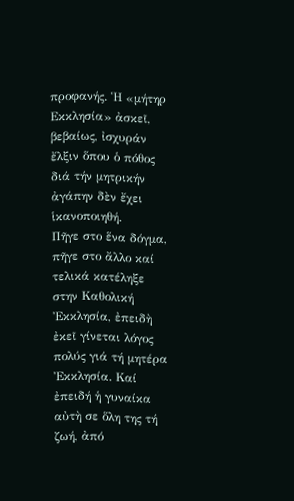προφανής. Ἡ «μήτηρ Εκκλησία» ἀσκεῖ, βεβαίως, ἰσχυράν ἔλξιν ὅπου ὁ πόθος διά τήν μητρικήν ἀγάπην δὲν ἔχει ἱκανοποιηθή.
Πῆγε στο ἕνα δόγμα, πῆγε στο ἄλλο καί τελικά κατέληξε στην Καθολική Ἐκκλησία, ἐπειδὴ ἐκεῖ γίνεται λόγος πολύς γιά τή μητέρα Ἐκκλησία. Καί ἐπειδή ἡ γυναίκα αὐτὴ σε ὅλη της τή ζωή, ἀπό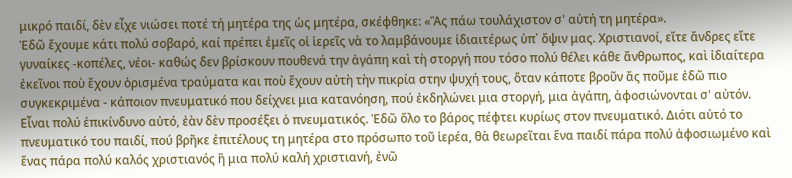μικρό παιδί, δὲν εἶχε νιώσει ποτέ τή μητέρα της ὡς μητέρα, σκέφθηκε: «Ἂς πάω τουλάχιστον σ' αὐτή τη μητέρα».
Ἐδῶ ἔχουμε κάτι πολύ σοβαρό, καί πρέπει ἐμεῖς οἱ ἱερεῖς νὰ το λαμβάνουμε ἰδιαιτέρως ὑπ᾿ ὄψιν μας. Χριστιανοί, εἴτε ἄνδρες εἴτε γυναίκες -κοπέλες, νέοι- καθώς δεν βρίσκουν πουθενά την ἀγάπη καὶ τὴ στοργή που τόσο πολύ θέλει κάθε ἄνθρωπος, καὶ ἰδιαίτερα ἐκεῖνοι ποὺ ἔχουν ὁρισμένα τραύματα και ποὺ ἔχουν αὐτὴ τὴν πικρία στην ψυχή τους, ὅταν κάποτε βροῦν ἄς ποῦμε ἐδῶ πιο συγκεκριμένα - κάποιον πνευματικό που δείχνει μια κατανόηση, πού ἐκδηλώνει μια στοργή, μια ἀγάπη, ἀφοσιώνονται σ' αὐτόν.
Εἶναι πολύ ἐπικίνδυνο αὐτό, ἐὰν δὲν προσέξει ὁ πνευματικός. Ἐδῶ ὅλο το βάρος πέφτει κυρίως στον πνευματικό. Διότι αὐτό το πνευματικό του παιδί, πού βρῆκε ἐπιτέλους τη μητέρα στο πρόσωπο τοῦ ἱερέα, θὰ θεωρεῖται ἕνα παιδί πάρα πολύ ἀφοσιωμένο καὶ ἕνας πάρα πολύ καλός χριστιανός ἢ μια πολύ καλή χριστιανή, ἐνῶ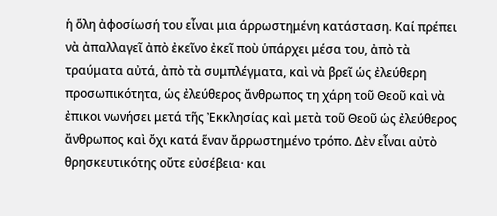ἡ ὅλη ἀφοσίωσή του εἶναι μια άρρωστημένη κατάσταση. Καί πρέπει νὰ ἀπαλλαγεῖ ἀπὸ ἐκεῖνο ἐκεῖ ποὺ ὑπάρχει μέσα του, ἀπὸ τὰ τραύματα αὐτά, ἀπὸ τὰ συμπλέγματα, καὶ νὰ βρεῖ ὡς ἐλεύθερη προσωπικότητα, ὡς ἐλεύθερος ἄνθρωπος τη χάρη τοῦ Θεοῦ καὶ νὰ ἐπικοι νωνήσει μετά τῆς Ἐκκλησίας καὶ μετὰ τοῦ Θεοῦ ὡς ἐλεύθερος ἄνθρωπος καὶ ὄχι κατά ἕναν ἄρρωστημένο τρόπο. Δὲν εἶναι αὐτὸ θρησκευτικότης οὔτε εὐσέβεια· και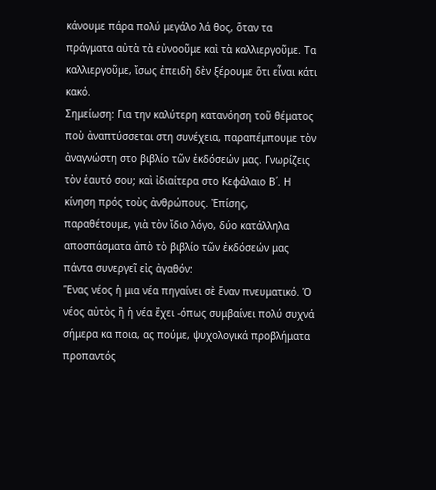κάνουμε πάρα πολύ μεγάλο λά θος, ὅταν τα πράγματα αὐτὰ τὰ εὐνοοῦμε καὶ τὰ καλλιεργοῦμε. Τα καλλιεργοῦμε, ἴσως ἐπειδὴ δὲν ξέρουμε ὅτι εἶναι κάτι κακό.
Σημείωση: Για την καλύτερη κατανόηση τοῦ θέματος ποὺ ἀναπτύσσεται στη συνέχεια, παραπέμπουμε τὸν ἀναγνώστη στο βιβλίο τῶν ἐκδόσεών μας. Γνωρίζεις τὸν ἑαυτό σου; καὶ ἰδιαίτερα στο Κεφάλαιο Β΄. Η κίνηση πρός τοὺς ἀνθρώπους. Ἐπίσης, παραθέτουμε, γιὰ τὸν ἴδιο λόγο, δύο κατάλληλα αποσπάσματα ἀπὸ τὸ βιβλίο τῶν ἐκδόσεών μας πάντα συνεργεῖ εἰς ἀγαθόν:
Ἕνας νέος ἡ μια νέα πηγαίνει σὲ ἕναν πνευματικό. Ὁ νέος αὐτὸς ἢ ἡ νέα ἔχει -όπως συμβαίνει πολύ συχνά σήμερα κα ποια, ας πούμε, ψυχολογικά προβλήματα προπαντός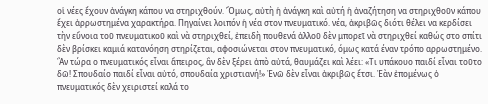οἱ νέες ἔχουν ἀνάγκη κάπου να στηριχθούν. Ὅμως, αὐτὴ ἡ ἀνάγκη καὶ αὐτή ἡ ἀναζήτηση να στηριχθοῦν κάπου ἔχει ἀρρωστημένα χαρακτήρα. Πηγαίνει λοιπόν ἡ νέα στον πνευματικό. νέα, ἀκριβῶς διότι θέλει να κερδίσει τὴν εὔνοια τοῦ πνευματικοῦ καὶ νὰ στηριχθεί, ἐπειδὴ πουθενά ἀλλοῦ δὲν μπορεῖ νὰ στηριχθεί καθώς στο σπίτι δὲν βρίσκει καμιά κατανόηση στηρίζεται, αφοσιώνεται στον πνευματικό, όμως κατά έναν τρόπο αρρωστημένο. Ἂν τώρα ο πνευματικός εἶναι ἄπειρος, ἂν δὲν ξέρει ἀπὸ αὐτά, θαυμάζει καὶ λέει: «Τι υπάκουο παιδί εἶναι τοῦτο δῶ! Σπουδαίο παιδί εἶναι αὐτό, σπουδαία χριστιανή!» Ἐνῶ δὲν εἶναι ἀκριβῶς ἔτσι. Ἐὰν ἐπομένως ὁ πνευματικός δὲν χειριστεί καλά το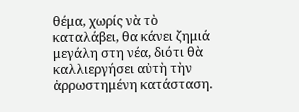θέμα, χωρίς νὰ τὸ καταλάβει, θα κάνει ζημιά μεγάλη στη νέα, διότι θὰ καλλιεργήσει αὐτὴ τὴν ἀρρωστημένη κατάσταση.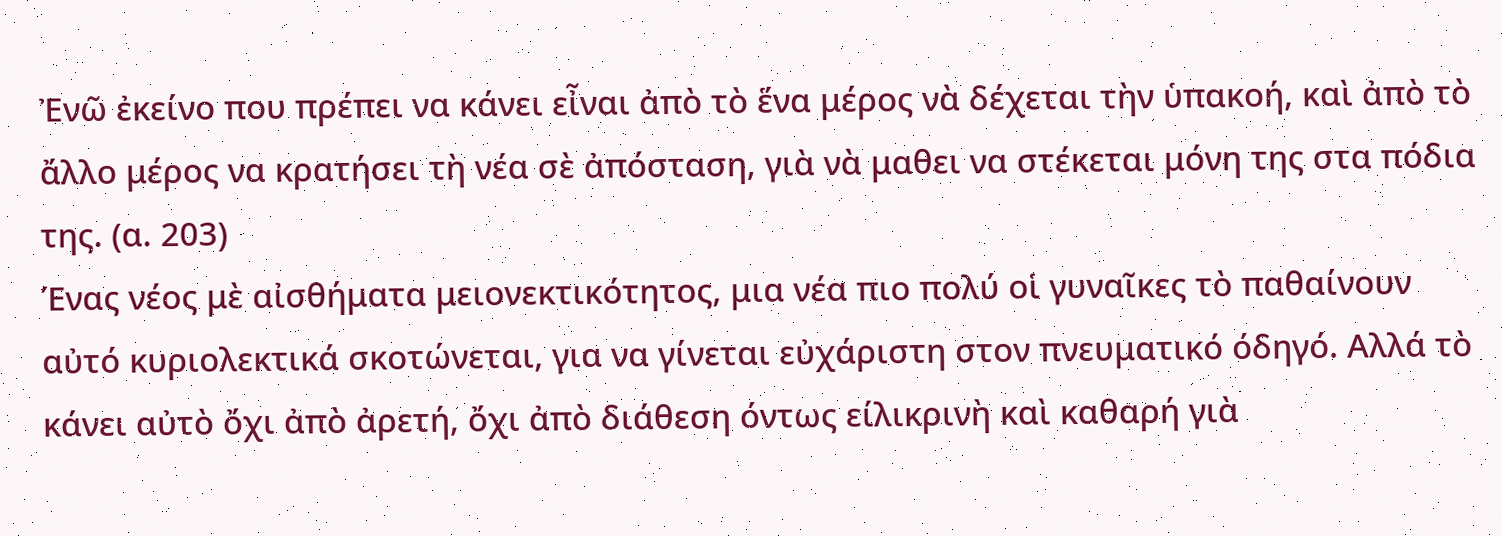Ἐνῶ ἐκείνο που πρέπει να κάνει εἶναι ἀπὸ τὸ ἕνα μέρος νὰ δέχεται τὴν ὑπακοή, καὶ ἀπὸ τὸ ἄλλο μέρος να κρατήσει τὴ νέα σὲ ἀπόσταση, γιὰ νὰ μαθει να στέκεται μόνη της στα πόδια της. (α. 203)
Ένας νέος μὲ αἰσθήματα μειονεκτικότητος, μια νέα πιο πολύ οἱ γυναῖκες τὸ παθαίνουν αὐτό κυριολεκτικά σκοτώνεται, για να γίνεται εὐχάριστη στον πνευματικό όδηγό. Αλλά τὸ κάνει αὐτὸ ὄχι ἀπὸ ἀρετή, ὄχι ἀπὸ διάθεση όντως είλικρινὴ καὶ καθαρή γιὰ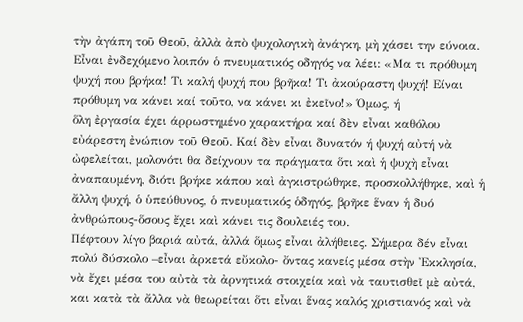τὴν ἀγάπη τοῦ Θεοῦ, ἀλλὰ ἀπὸ ψυχολογικὴ ἀνάγκη, μὴ χάσει την εύνοια. Εἶναι ἐνδεχόμενο λοιπόν ὁ πνευματικός οδηγός να λέει: «Μα τι πρόθυμη ψυχή που βρήκα! Τι καλή ψυχή που βρῆκα! Τι ἀκούραστη ψυχή! Είναι πρόθυμη να κάνει καί τοῦτο, να κάνει κι ἐκεῖνο!» Όμως, ή
ὅλη ἐργασία έχει άρρωστημένο χαρακτήρα καί δὲν εἶναι καθόλου εὐάρεστη ἐνώπιον τοῦ Θεοῦ. Καί δὲν εἶναι δυνατόν ή ψυχή αὐτή νὰ ὠφελείται, μολονότι θα δείχνουν τα πράγματα ὅτι καὶ ἡ ψυχὴ εἶναι ἀναπαυμένη, διότι βρήκε κάπου καὶ ἀγκιστρώθηκε, προσκολλήθηκε, καὶ ἡ ἄλλη ψυχή, ὁ ὑπεύθυνος, ὁ πνευματικός ὁδηγός, βρῆκε ἕναν ἡ δυό ἀνθρώπους-ὅσους ἔχει καὶ κάνει τις δουλειές του.
Πέφτουν λίγο βαριά αὐτά, ἀλλά ὅμως εἶναι ἀλήθειες. Σήμερα δέν εἶναι πολύ δύσκολο –εἶναι ἀρκετά εὔκολο- ὄντας κανείς μέσα στὴν Ἐκκλησία, νὰ ἔχει μέσα του αὐτὰ τὰ ἀρνητικά στοιχεία καὶ νὰ ταυτισθεῖ μὲ αὐτά, και κατὰ τὰ ἄλλα νὰ θεωρείται ὅτι εἶναι ἕνας καλός χριστιανός καὶ νὰ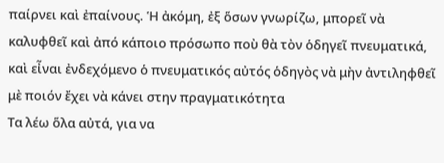παίρνει καὶ ἐπαίνους. Ἡ ἀκόμη, ἐξ ὅσων γνωρίζω, μπορεῖ νὰ καλυφθεῖ καὶ ἀπό κάποιο πρόσωπο ποὺ θὰ τὸν ὁδηγεῖ πνευματικά, καὶ εἶναι ἐνδεχόμενο ὁ πνευματικός αὐτός ὁδηγὸς νὰ μὴν ἀντιληφθεῖ μὲ ποιόν ἔχει νὰ κάνει στην πραγματικότητα
Τα λέω ὅλα αὐτά, για να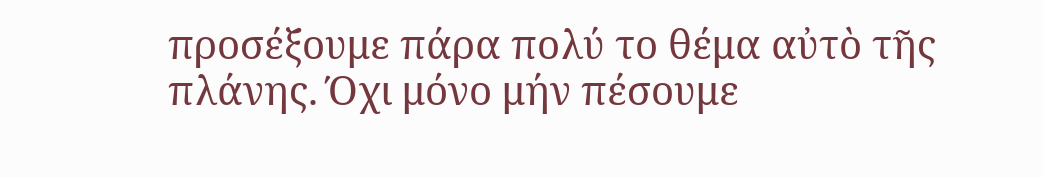προσέξουμε πάρα πολύ το θέμα αὐτὸ τῆς πλάνης. Όχι μόνο μήν πέσουμε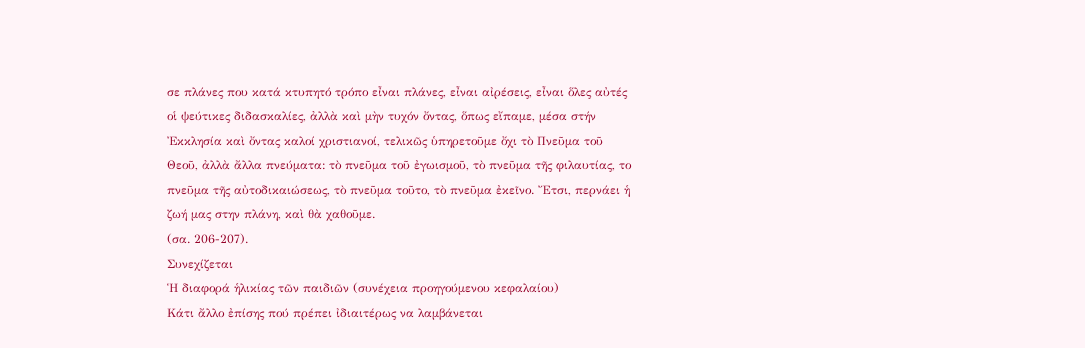σε πλάνες που κατά κτυπητό τρόπο εἶναι πλάνες, εἶναι αἰρέσεις, εἶναι ὅλες αὐτές οἱ ψεύτικες διδασκαλίες, ἀλλὰ καὶ μὴν τυχόν ὄντας, ὅπως εἴπαμε, μέσα στήν Ἐκκλησία καὶ ὄντας καλοί χριστιανοί, τελικῶς ὑπηρετοῦμε ὄχι τὸ Πνεῦμα τοῦ Θεοῦ, ἀλλὰ ἄλλα πνεύματα: τὸ πνεῦμα τοῦ ἐγωισμοῦ, τὸ πνεῦμα τῆς φιλαυτίας, το πνεῦμα τῆς αὐτοδικαιώσεως, τὸ πνεῦμα τοῦτο, τὸ πνεῦμα ἐκεῖνο. Ἔτσι, περνάει ἡ ζωή μας στην πλάνη, καὶ θὰ χαθοῦμε.
(σα. 206-207).
Συνεχίζεται
Ἡ διαφορά ἡλικίας τῶν παιδιῶν (συνέχεια προηγούμενου κεφαλαίου)
Κάτι ἄλλο ἐπίσης πού πρέπει ἰδιαιτέρως να λαμβάνεται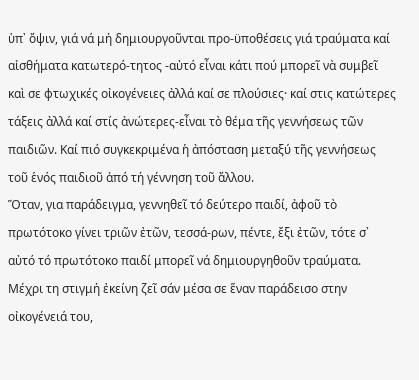ὑπ᾿ ὄψιν, γιά νά μή δημιουργοῦνται προ-ϋποθέσεις γιά τραύματα καί αἰσθήματα κατωτερό-τητος -αὐτό εἶναι κάτι πού μπορεῖ νὰ συμβεῖ καὶ σε φτωχικές οἰκογένειες ἀλλά καί σε πλούσιες· καί στις κατώτερες τάξεις ἀλλά καί στίς ἀνώτερες-εἶναι τὸ θέμα τῆς γεννήσεως τῶν παιδιῶν. Καί πιό συγκεκριμένα ἡ ἀπόσταση μεταξύ τῆς γεννήσεως τοῦ ἑνός παιδιοῦ ἀπό τή γέννηση τοῦ ἄλλου.
Ὅταν, για παράδειγμα, γεννηθεῖ τό δεύτερο παιδί, ἀφοῦ τὸ πρωτότοκο γίνει τριῶν ἐτῶν, τεσσά-ρων, πέντε, ἔξι ἐτῶν, τότε σ᾽ αὐτό τό πρωτότοκο παιδί μπορεῖ νά δημιουργηθοῦν τραύματα. Μέχρι τη στιγμή ἐκείνη ζεῖ σάν μέσα σε ἕναν παράδεισο στην οἰκογένειά του,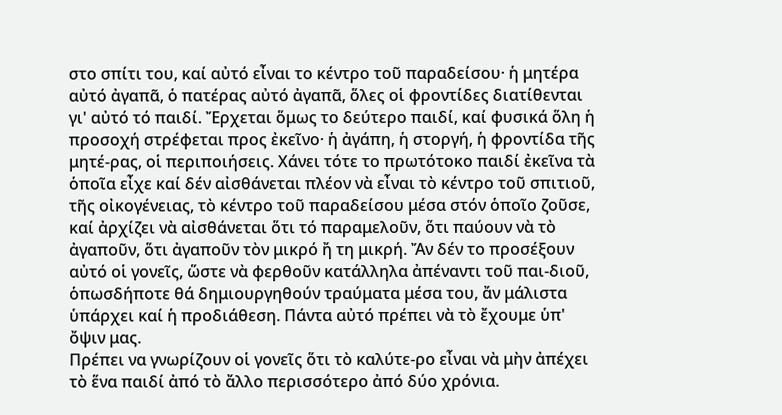στο σπίτι του, καί αὐτό εἶναι το κέντρο τοῦ παραδείσου· ἡ μητέρα αὐτό ἀγαπᾶ, ὁ πατέρας αὐτό ἀγαπᾶ, ὅλες οἱ φροντίδες διατίθενται γι' αὐτό τό παιδί. Ἔρχεται ὅμως το δεύτερο παιδί, καί φυσικά ὅλη ἡ προσοχή στρέφεται προς ἐκεῖνο· ἡ ἀγάπη, ἡ στοργή, ἡ φροντίδα τῆς μητέ-ρας, οἱ περιποιήσεις. Χάνει τότε το πρωτότοκο παιδί ἐκεῖνα τὰ ὁποῖα εἶχε καί δέν αἰσθάνεται πλέον νὰ εἶναι τὸ κέντρο τοῦ σπιτιοῦ, τῆς οἰκογένειας, τὸ κέντρο τοῦ παραδείσου μέσα στόν ὁποῖο ζοῦσε, καί ἀρχίζει νὰ αἰσθάνεται ὅτι τό παραμελοῦν, ὅτι παύουν νὰ τὸ ἀγαποῦν, ὅτι ἀγαποῦν τὸν μικρό ἤ τη μικρή. Ἄν δέν το προσέξουν αὐτό οἱ γονεῖς, ὥστε νὰ φερθοῦν κατάλληλα ἀπέναντι τοῦ παι-διοῦ, ὁπωσδήποτε θά δημιουργηθούν τραύματα μέσα του, ἄν μάλιστα ὑπάρχει καί ἡ προδιάθεση. Πάντα αὐτό πρέπει νὰ τὸ ἔχουμε ὑπ' ὄψιν μας.
Πρέπει να γνωρίζουν οἱ γονεῖς ὅτι τὸ καλύτε-ρο εἶναι νὰ μὴν ἀπέχει τὸ ἕνα παιδί ἀπό τὸ ἄλλο περισσότερο ἀπό δύο χρόνια.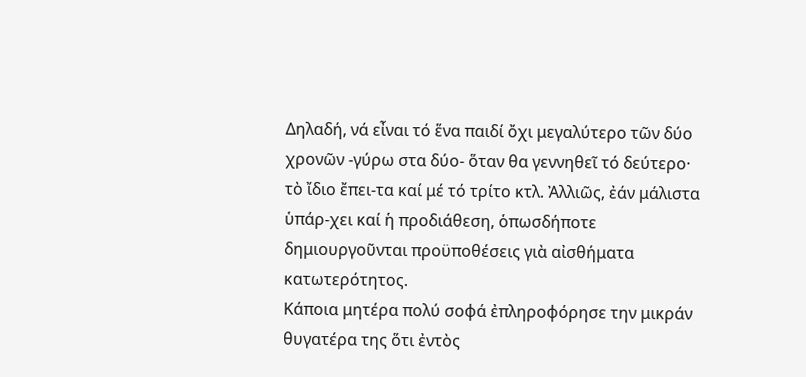Δηλαδή, νά εἶναι τό ἕνα παιδί ὄχι μεγαλύτερο τῶν δύο χρονῶν -γύρω στα δύο- ὅταν θα γεννηθεῖ τό δεύτερο· τὸ ἴδιο ἔπει-τα καί μέ τό τρίτο κτλ. Ἀλλιῶς, ἐάν μάλιστα ὑπάρ-χει καί ἡ προδιάθεση, ὁπωσδήποτε δημιουργοῦνται προϋποθέσεις γιὰ αἰσθήματα κατωτερότητος.
Κάποια μητέρα πολύ σοφά ἐπληροφόρησε την μικράν θυγατέρα της ὅτι ἐντὸς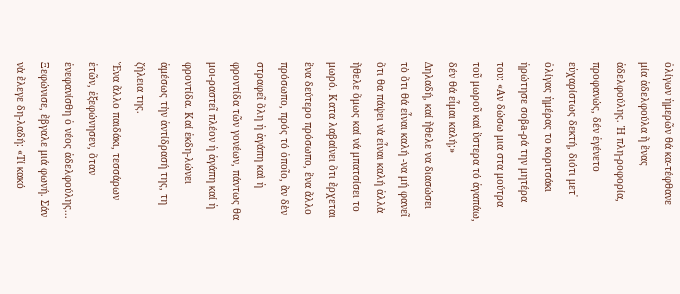ὀλίγων ἡμερῶν θά κα-τέφθανε μία ἀδελφούλα ἤ ἕνας ἀδελφούλης. Ἡ πλη-ροφορία, προφανώς, δέν ἐγένετο εὐχαρίστως δεκτή, διότι μετ᾿ ὀλίγας ἡμέρας το κοριτσάκι ἠρώτησε σοβа-ρά την μητέρα του: «Αν δώσω μια στα μούτρα τοῦ μωροῦ καὶ ὕστερα τό ἀγαπάω, δέν θά εἶμαι καλή;»
Δηλαδή, καί ἤθελε να διασώσει τὸ ὅτι θά εἶναι καλή -να μή φανεῖ ὅτι θα πάψει νὰ εἶναι καλή ἀλλὰ ἤθελε ὅμως καί νά μπατσίσει το μωρό. Κατα λαβαίνει ὅτι ἔρχεται ἕνα δεύτερο πρόσωπο, ἕνα ἄλλο πρόσωπο, πρός τό ὁποῖο, ἂν δὲν στραφεῖ ὅλη ἡ ἀγάπη καὶ ἡ φροντίδα τῶν γονέων, πάντως θα μοι-ραστεῖ πλέον ἡ ἀγάπη καί ἡ φροντίδα. Καί ἐκδη-λώνει ἀμέσως τὴν ἀντίδρασή της, τη ζήλεια της.
Ἕνα ἄλλο παιδάκι, τεσσάρων ἐτῶν, ἐξεφώνησεν, ὅταν ἐνεφανίσθη ὁ νέος ἀδελφούλης...
Ξεφώνισε, ἔβγαλε μιά φωνή. Σάν νὰ ἔλεγε δη-λαδή: «Τί κακό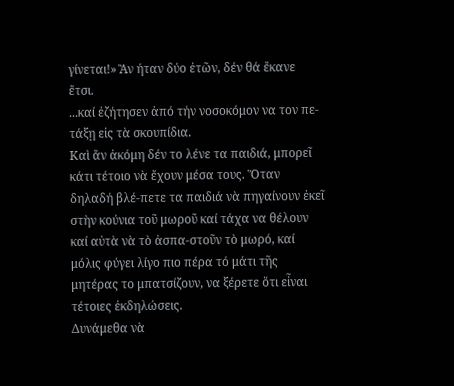γίνεται!» Ἂν ήταν δύο ἐτῶν, δέν θά ἔκανε ἔτσι.
...καί ἐζήτησεν ἀπό τήν νοσοκόμον να τον πε-τάξῃ εἰς τὰ σκουπίδια.
Καὶ ἄν ἀκόμη δέν το λένε τα παιδιά, μπορεῖ κάτι τέτοιο νὰ ἔχουν μέσα τους. Ὅταν δηλαδή βλέ-πετε τα παιδιά νὰ πηγαίνουν ἐκεῖ στὴν κούνια τοῦ μωροῦ καί τάχα να θέλουν καί αὐτὰ νὰ τὸ ἀσπα-στοῦν τὸ μωρό, καί μόλις φύγει λίγο πιο πέρα τό μάτι τῆς μητέρας το μπατσίζουν, να ξέρετε ὅτι εἶναι τέτοιες ἐκδηλώσεις.
Δυνάμεθα νὰ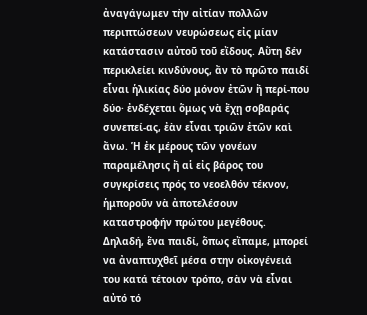ἀναγάγωμεν τὴν αἰτίαν πολλῶν περιπτώσεων νευρώσεως εἰς μίαν κατάστασιν αὐτοῦ τοῦ εἴδους. Αὕτη δέν περικλείει κινδύνους, ἄν τὸ πρῶτο παιδί εἶναι ἡλικίας δύο μόνον ἐτῶν ἤ περί-που δύο· ἐνδέχεται ὅμως νὰ ἔχῃ σοβαράς συνεπεί-ας, ἐὰν εἶναι τριῶν ἐτῶν καὶ ἄνω. Ἡ ἐκ μέρους τῶν γονέων παραμέλησις ἤ αἱ εἰς βάρος του συγκρίσεις πρός το νεοελθόν τέκνον, ἡμποροῦν νὰ ἀποτελέσουν καταστροφήν πρώτου μεγέθους.
Δηλαδή, ἕνα παιδί, ὅπως εἴπαμε, μπορεί να ἀναπτυχθεῖ μέσα στην οἰκογένειά του κατά τέτοιον τρόπο, σὰν νὰ εἶναι αὐτό τό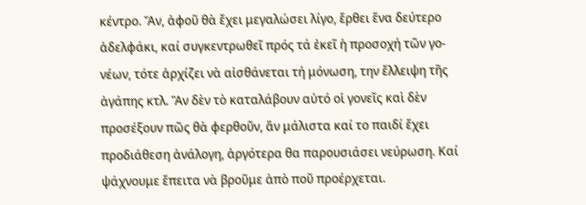κέντρο. Ἄν, ἀφοῦ θὰ ἔχει μεγαλώσει λίγο, ἔρθει ἕνα δεύτερο ἀδελφάκι, καί συγκεντρωθεῖ πρός τά ἐκεῖ ἡ προσοχή τῶν γο-νέων, τότε ἀρχίζει νὰ αἰσθάνεται τή μόνωση, την ἔλλειψη τῆς ἀγάπης κτλ. Ἂν δὲν τὸ καταλάβουν αὐτό οἱ γονεῖς καὶ δὲν προσέξουν πῶς θὰ φερθοῦν, ἄν μάλιστα καί το παιδί ἔχει προδιάθεση ἀνάλογη, ἀργότερα θα παρουσιάσει νεύρωση. Καί ψάχνουμε ἔπειτα νὰ βροῦμε ἀπὸ ποῦ προέρχεται.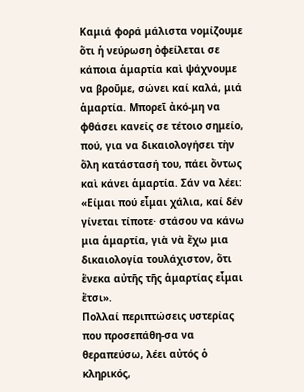Καμιά φορά μάλιστα νομίζουμε ὅτι ἡ νεύρωση ὀφείλεται σε κάποια ἁμαρτία καὶ ψάχνουμε να βροῦμε, σώνει καί καλά, μιά ἁμαρτία. Μπορεῖ ἀκό-μη να φθάσει κανείς σε τέτοιο σημείο, πού, για να δικαιολογήσει τὴν ὅλη κατάστασή του, πάει ὄντως καὶ κάνει ἁμαρτία. Σάν να λέει: «Είμαι πού εἶμαι χάλια, καί δέν γίνεται τίποτε· στάσου να κάνω μια ἁμαρτία, γιὰ νὰ ἔχω μια δικαιολογία τουλάχιστον, ὅτι ἕνεκα αὐτῆς τῆς ἁμαρτίας εἶμαι ἔτσι».
Πολλαί περιπτώσεις υστερίας που προσεπάθη-σα να θεραπεύσω, λέει αὐτός ὁ κληρικός,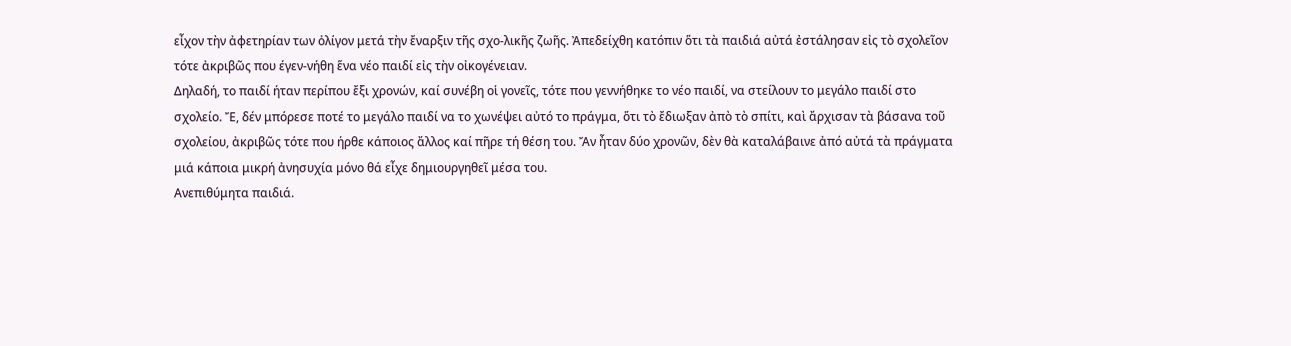εἶχον τὴν ἀφετηρίαν των ὀλίγον μετά τὴν ἔναρξιν τῆς σχο-λικῆς ζωῆς. Ἀπεδείχθη κατόπιν ὅτι τὰ παιδιά αὐτά ἐστάλησαν εἰς τὸ σχολεῖον τότε ἀκριβῶς που έγεν-νήθη ἕνα νέο παιδί εἰς τὴν οἰκογένειαν.
Δηλαδή, το παιδί ήταν περίπου ἔξι χρονών, καί συνέβη οἱ γονεῖς, τότε που γεννήθηκε το νέο παιδί, να στείλουν το μεγάλο παιδί στο σχολείο. Ἔ, δέν μπόρεσε ποτέ το μεγάλο παιδί να το χωνέψει αὐτό το πράγμα, ὅτι τὸ ἔδιωξαν ἀπὸ τὸ σπίτι, καὶ ἄρχισαν τὰ βάσανα τοῦ σχολείου, ἀκριβῶς τότε που ήρθε κάποιος ἄλλος καί πῆρε τή θέση του. Ἄν ἦταν δύο χρονῶν, δὲν θὰ καταλάβαινε ἀπό αὐτά τὰ πράγματα μιά κάποια μικρή ἀνησυχία μόνο θά εἶχε δημιουργηθεῖ μέσα του.
Ανεπιθύμητα παιδιά.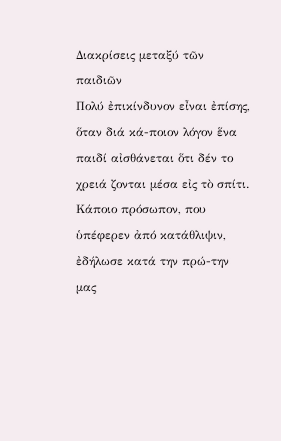Διακρίσεις μεταξύ τῶν παιδιῶν
Πολύ ἐπικίνδυνον εἶναι ἐπίσης, ὅταν διά κά-ποιον λόγον ἕνα παιδί αἰσθάνεται ὅτι δέν το χρειά ζονται μέσα εἰς τὸ σπίτι. Κάποιο πρόσωπον, που ὑπέφερεν ἀπό κατάθλιψιν, ἐδήλωσε κατά την πρώ-την μας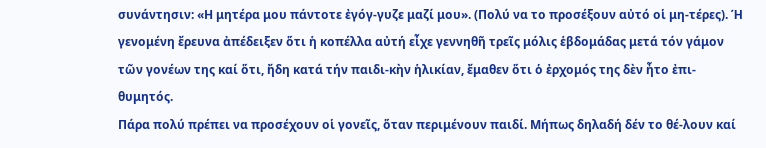συνάντησιν: «Η μητέρα μου πάντοτε ἐγόγ-γυζε μαζί μου». (Πολύ να το προσέξουν αὐτό οἱ μη-τέρες). Ή γενομένη ἔρευνα ἀπέδειξεν ὅτι ἡ κοπέλλα αὐτή εἶχε γεννηθῆ τρεῖς μόλις ἑβδομάδας μετά τόν γάμον τῶν γονέων της καί ὅτι, ἤδη κατά τήν παιδι-κὴν ἡλικίαν, ἔμαθεν ὅτι ὁ ἐρχομός της δὲν ἦτο ἐπι-θυμητός.
Πάρα πολύ πρέπει να προσέχουν οἱ γονεῖς, ὅταν περιμένουν παιδί. Μήπως δηλαδή δέν το θέ-λουν καί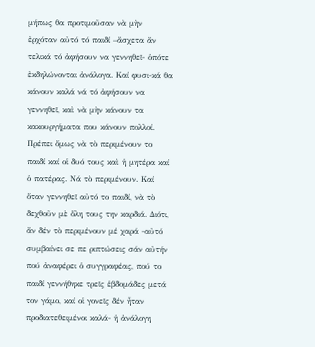μήπως θα προτιμοῦσαν νὰ μὴν ἐρχόταν αὐτό τό παιδί –ἄσχετα ἄν τελικά τό ἀφήσουν να γεννηθεῖ- ὁπότε ἐκδηλώνονται ἀνάλογα. Καί φυσι-κά θα κάνουν καλά νά τό ἀφήσουν να γεννηθεῖ, καὶ νὰ μὴν κάνουν τα κακουργήματα που κάνουν πολλοί. Πρέπει ὅμως νὰ τὸ περιμένουν το παιδί καί οἱ δυό τους καὶ ἡ μητέρα καί ὁ πατέρας. Νά τὸ περιμένουν. Καί ὅταν γεννηθεῖ αὐτό το παιδί, νὰ τὸ δεχθοῦν μὲ ὅλη τους την καρδιά. Διότι, ἄν δέν τὸ περιμένουν μέ χαρά -αὐτό συμβαίνει σε πε ριπτώσεις σάν αὐτήν πού ἀναφέρει ὁ συγγραφέας, πού το παιδί γεννήθηκε τρεῖς ἑβδομάδες μετά τον γάμο, καί οἱ γονεῖς δέν ἦταν προδιατεθειμένοι καλά- ἡ ἀνάλογη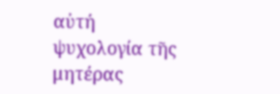αὐτή ψυχολογία τῆς μητέρας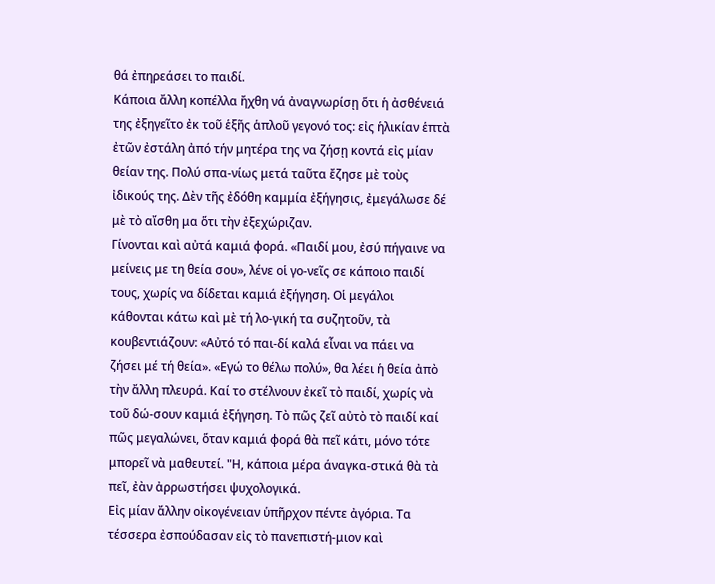θά ἐπηρεάσει το παιδί.
Κάποια ἄλλη κοπέλλα ἤχθη νά ἀναγνωρίσῃ ὅτι ἡ ἀσθένειά της ἐξηγεῖτο ἐκ τοῦ ἑξῆς ἁπλοῦ γεγονό τος: εἰς ἡλικίαν ἑπτὰ ἐτῶν ἐστάλη ἀπό τήν μητέρα της να ζήσῃ κοντά εἰς μίαν θείαν της. Πολύ σπα-νίως μετά ταῦτα ἔζησε μὲ τοὺς ἰδικούς της. Δὲν τῆς ἐδόθη καμμία ἐξήγησις, ἐμεγάλωσε δέ μὲ τὸ αἴσθη μα ὅτι τὴν ἐξεχώριζαν.
Γίνονται καὶ αὐτά καμιά φορά. «Παιδί μου, ἐσύ πήγαινε να μείνεις με τη θεία σου», λένε οἱ γο-νεῖς σε κάποιο παιδί τους, χωρίς να δίδεται καμιά ἐξήγηση. Οἱ μεγάλοι κάθονται κάτω καὶ μὲ τή λο-γική τα συζητοῦν, τὰ κουβεντιάζουν: «Αὐτό τό παι-δί καλά εἶναι να πάει να ζήσει μέ τή θεία». «Εγώ το θέλω πολύ», θα λέει ἡ θεία ἀπὸ τὴν ἄλλη πλευρά. Καί το στέλνουν ἐκεῖ τὸ παιδί, χωρίς νὰ τοῦ δώ-σουν καμιά ἐξήγηση. Τὸ πῶς ζεῖ αὐτὸ τὸ παιδί καί πῶς μεγαλώνει, ὅταν καμιά φορά θὰ πεῖ κάτι, μόνο τότε μπορεῖ νὰ μαθευτεί. "Η, κάποια μέρα άναγκα-στικά θὰ τὰ πεῖ, ἐὰν ἀρρωστήσει ψυχολογικά.
Εἰς μίαν ἄλλην οἰκογένειαν ὑπῆρχον πέντε ἀγόρια. Τα τέσσερα ἐσπούδασαν εἰς τὸ πανεπιστή-μιον καὶ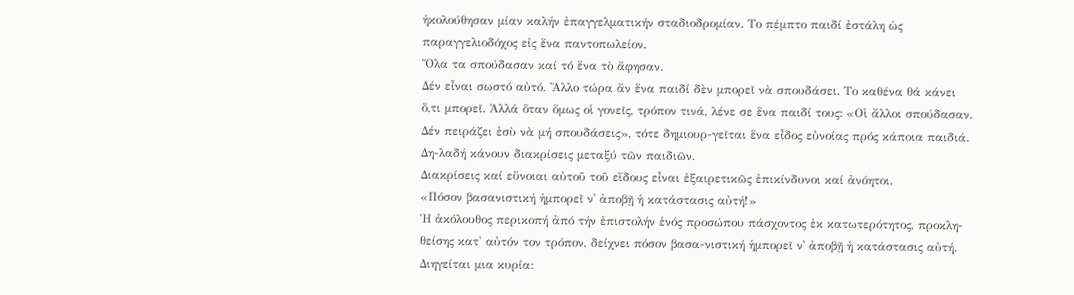ἠκολούθησαν μίαν καλήν ἐπαγγελματικήν σταδιοδρομίαν. Το πέμπτο παιδί ἐστάλη ὡς παραγγελιοδόχος εἰς ἕνα παντοπωλείον.
Ὅλα τα σπούδασαν καί τό ἕνα τὸ ἄφησαν.
Δέν εἶναι σωστό αὐτό. Ἄλλο τώρα ἄν ἕνα παιδί δὲν μπορεῖ νὰ σπουδάσει. Το καθένα θά κάνει ὅ,τι μπορεῖ. Ἀλλά ὅταν ὅμως οἱ γονεῖς, τρόπον τινά, λένε σε ἕνα παιδί τους: «Οἱ ἄλλοι σπούδασαν. Δέν πειράζει ἐσὺ νὰ μή σπουδάσεις», τότε δημιουρ-γεῖται ἕνα εἶδος εὐνοίας πρός κάποια παιδιά. Δη-λαδή κάνουν διακρίσεις μεταξύ τῶν παιδιῶν.
Διακρίσεις καί εὔνοιαι αὐτοῦ τοῦ εἴδους εἶναι ἐξαιρετικῶς ἐπικίνδυνοι καί ἀνόητοι.
«Πόσον βασανιστική ἠμπορεῖ ν᾿ ἀποβῇ ἡ κατάστασις αὐτή!»
Ἡ ἀκόλουθος περικοπή ἀπό τήν ἐπιστολήν ἑνός προσώπου πάσχοντος ἐκ κατωτερότητος, προκλη-θείσης κατ' αὐτόν τον τρόπον, δείχνει πόσον βασα-νιστική ἡμπορεῖ ν᾿ ἀποβῇ ἡ κατάστασις αὐτή. Διηγείται μια κυρία: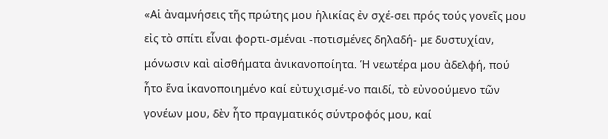«Αἱ ἀναμνήσεις τῆς πρώτης μου ἡλικίας ἐν σχέ-σει πρός τούς γονεῖς μου εἰς τὸ σπίτι εἶναι φορτι-σμέναι -ποτισμένες δηλαδή- με δυστυχίαν, μόνωσιν καὶ αἰσθήματα ἀνικανοποίητα. Ἡ νεωτέρα μου ἀδελφή, πού ἦτο ἕνα ἱκανοποιημένο καί εὐτυχισμέ-νο παιδί, τὸ εὐνοούμενο τῶν γονέων μου, δὲν ἦτο πραγματικός σύντροφός μου, καί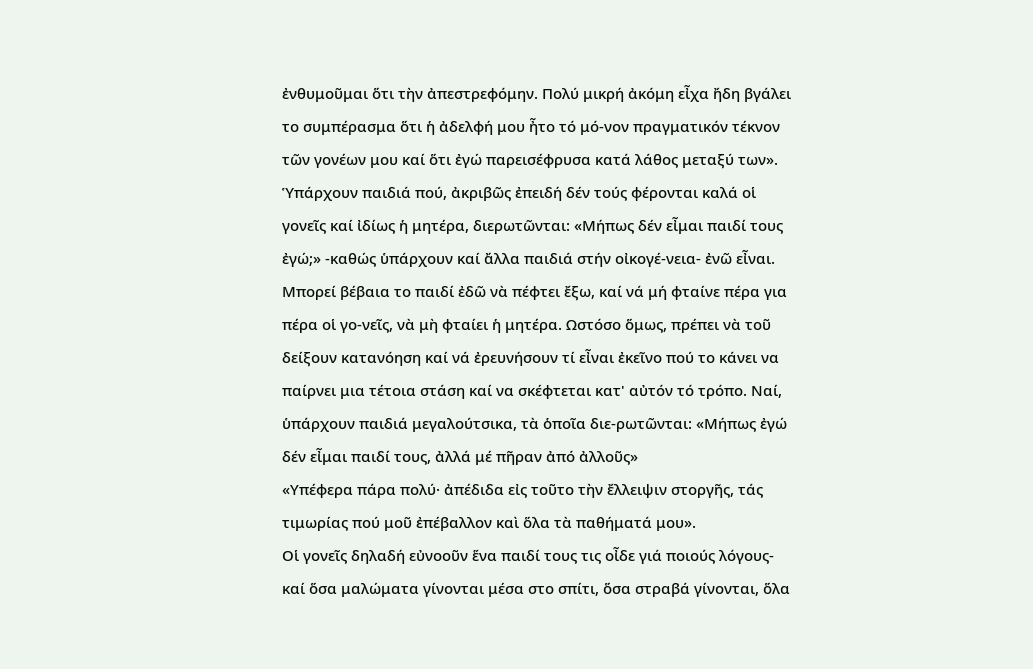ἐνθυμοῦμαι ὅτι τὴν ἀπεστρεφόμην. Πολύ μικρή ἀκόμη εἶχα ἤδη βγάλει το συμπέρασμα ὅτι ἡ ἀδελφή μου ἦτο τό μό-νον πραγματικόν τέκνον τῶν γονέων μου καί ὅτι ἐγώ παρεισέφρυσα κατά λάθος μεταξύ των».
Ὑπάρχουν παιδιά πού, ἀκριβῶς ἐπειδή δέν τούς φέρονται καλά οἱ γονεῖς καί ἰδίως ἡ μητέρα, διερωτῶνται: «Μήπως δέν εἶμαι παιδί τους ἐγώ;» -καθώς ὑπάρχουν καί ἄλλα παιδιά στήν οἰκογέ-νεια- ἐνῶ εἶναι. Μπορεί βέβαια το παιδί ἐδῶ νὰ πέφτει ἔξω, καί νά μή φταίνε πέρα για πέρα οἱ γο-νεῖς, νὰ μὴ φταίει ἡ μητέρα. Ωστόσο ὅμως, πρέπει νὰ τοῦ δείξουν κατανόηση καί νά ἐρευνήσουν τί εἶναι ἐκεῖνο πού το κάνει να παίρνει μια τέτοια στάση καί να σκέφτεται κατ' αὐτόν τό τρόπο. Ναί, ὑπάρχουν παιδιά μεγαλούτσικα, τὰ ὁποῖα διε-ρωτῶνται: «Μήπως ἐγώ δέν εἶμαι παιδί τους, ἀλλά μέ πῆραν ἀπό ἀλλοῦς»
«Υπέφερα πάρα πολύ· ἀπέδιδα εἰς τοῦτο τὴν ἔλλειψιν στοργῆς, τάς τιμωρίας πού μοῦ ἐπέβαλλον καὶ ὅλα τὰ παθήματά μου».
Οἱ γονεῖς δηλαδή εὐνοοῦν ἕνα παιδί τους τις οἶδε γιά ποιούς λόγους- καί ὅσα μαλώματα γίνονται μέσα στο σπίτι, ὅσα στραβά γίνονται, ὅλα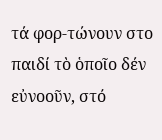τά φορ-τώνουν στο παιδί τὸ ὁποῖο δέν εὐνοοῦν, στό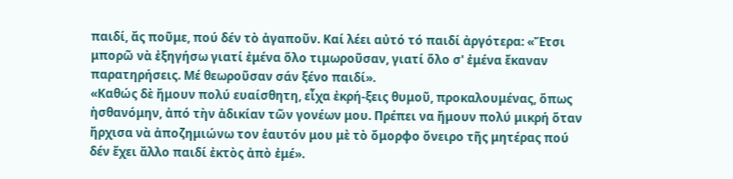παιδί, ἄς ποῦμε, πού δέν τὸ ἀγαποῦν. Καί λέει αὐτό τό παιδί ἀργότερα: «Ἔτσι μπορῶ νὰ ἐξηγήσω γιατί ἐμένα ὅλο τιμωροῦσαν, γιατί ὅλο σ' ἐμένα ἔκαναν παρατηρήσεις. Μέ θεωροῦσαν σάν ξένο παιδί».
«Καθώς δὲ ἤμουν πολύ ευαίσθητη, εἶχα ἐκρή-ξεις θυμοῦ, προκαλουμένας, ὅπως ἡσθανόμην, ἀπό τὴν ἀδικίαν τῶν γονέων μου. Πρέπει να ἤμουν πολύ μικρή ὅταν ἤρχισα νὰ ἀποζημιώνω τον ἑαυτόν μου μὲ τὸ ὄμορφο ὄνειρο τῆς μητέρας πού δέν ἔχει ἄλλο παιδί ἐκτὸς ἀπὸ ἐμέ».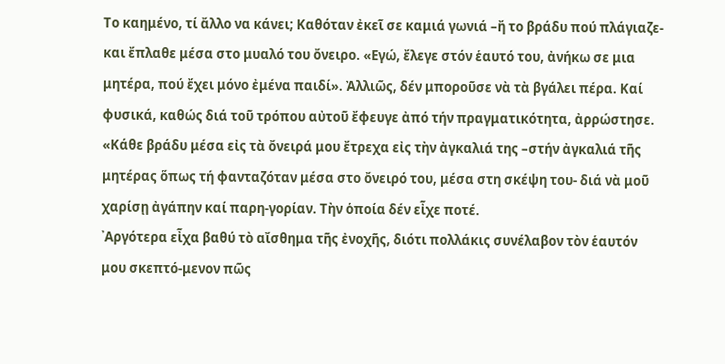Το καημένο, τί ἄλλο να κάνει; Καθόταν ἐκεῖ σε καμιά γωνιά –ἤ το βράδυ πού πλάγιαζε- και ἔπλαθε μέσα στο μυαλό του ὄνειρο. «Εγώ, ἔλεγε στόν ἑαυτό του, ἀνήκω σε μια μητέρα, πού ἔχει μόνο ἐμένα παιδί». Ἀλλιῶς, δέν μποροῦσε νὰ τὰ βγάλει πέρα. Καί φυσικά, καθώς διά τοῦ τρόπου αὐτοῦ ἔφευγε ἀπό τήν πραγματικότητα, ἀρρώστησε.
«Κάθε βράδυ μέσα εἰς τὰ ὄνειρά μου ἔτρεχα εἰς τὴν ἀγκαλιά της –στήν ἀγκαλιά τῆς μητέρας ὅπως τή φανταζόταν μέσα στο ὄνειρό του, μέσα στη σκέψη του- διά νὰ μοῦ χαρίσῃ ἀγάπην καί παρη-γορίαν. Τὴν ὁποία δέν εἶχε ποτέ.
᾿Αργότερα εἶχα βαθύ τὸ αἴσθημα τῆς ἐνοχῆς, διότι πολλάκις συνέλαβον τὸν ἑαυτόν μου σκεπτό-μενον πῶς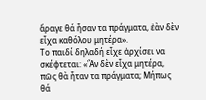ἄραγε θά ἦσαν τα πράγματα, ἐὰν δὲν εἶχα καθόλου μητέρα».
Το παιδί δηλαδή εἶχε ἀρχίσει να σκέφτεται: «Ἂν δὲν εἶχα μητέρα, πῶς θὰ ἦταν τα πράγματα; Μήπως θά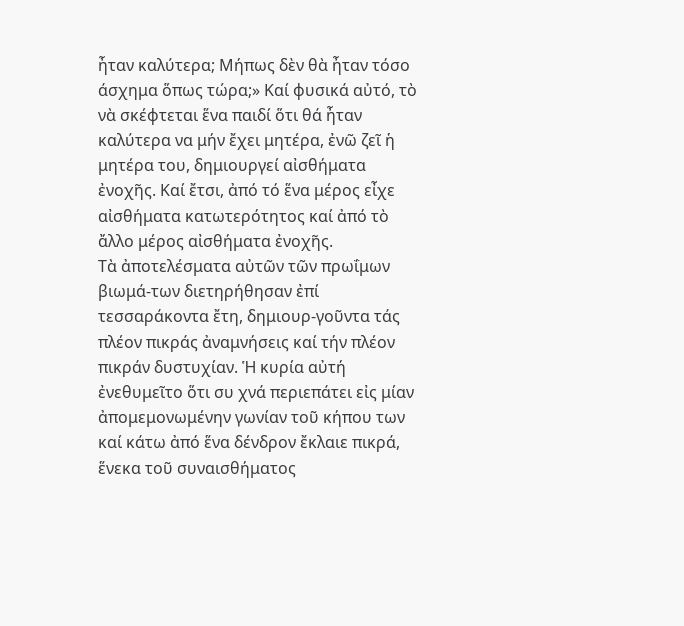ἦταν καλύτερα; Μήπως δὲν θὰ ἦταν τόσο άσχημα ὅπως τώρα;» Καί φυσικά αὐτό, τὸ νὰ σκέφτεται ἕνα παιδί ὅτι θά ἦταν καλύτερα να μήν ἔχει μητέρα, ἐνῶ ζεῖ ἡ μητέρα του, δημιουργεί αἰσθήματα ἐνοχῆς. Καί ἔτσι, ἀπό τό ἕνα μέρος εἶχε αἰσθήματα κατωτερότητος καί ἀπό τὸ ἄλλο μέρος αἰσθήματα ἐνοχῆς.
Τὰ ἀποτελέσματα αὐτῶν τῶν πρωΐμων βιωμά-των διετηρήθησαν ἐπί τεσσαράκοντα ἔτη, δημιουρ-γοῦντα τάς πλέον πικράς ἀναμνήσεις καί τήν πλέον πικράν δυστυχίαν. Ἡ κυρία αὐτή ἐνεθυμεῖτο ὅτι συ χνά περιεπάτει εἰς μίαν ἀπομεμονωμένην γωνίαν τοῦ κήπου των καί κάτω ἀπό ἕνα δένδρον ἔκλαιε πικρά, ἕνεκα τοῦ συναισθήματος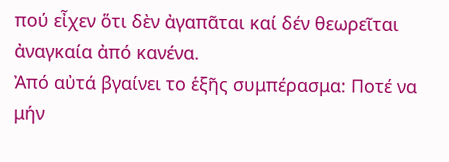πού εἶχεν ὅτι δὲν ἀγαπᾶται καί δέν θεωρεῖται ἀναγκαία ἀπό κανένα.
Ἀπό αὐτά βγαίνει το ἑξῆς συμπέρασμα: Ποτέ να μήν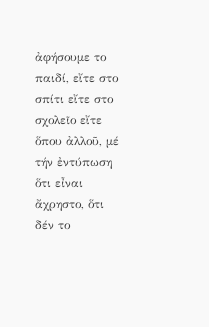ἀφήσουμε το παιδί, εἴτε στο σπίτι εἴτε στο σχολεῖο εἴτε ὅπου ἀλλοῦ, μέ τήν ἐντύπωση ὅτι εἶναι ἄχρηστο, ὅτι δέν το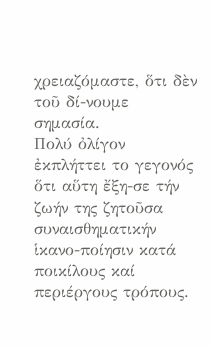χρειαζόμαστε, ὅτι δὲν τοῦ δί-νουμε σημασία.
Πολύ ὀλίγον ἐκπλήττει το γεγονός ὅτι αὕτη ἔξη-σε τήν ζωήν της ζητοῦσα συναισθηματικήν ἱκανο-ποίησιν κατά ποικίλους καί περιέργους τρόπους.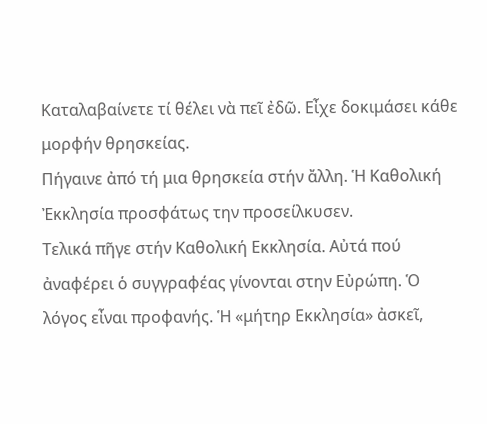Καταλαβαίνετε τί θέλει νὰ πεῖ ἐδῶ. Εἶχε δοκιμάσει κάθε μορφήν θρησκείας.
Πήγαινε ἀπό τή μια θρησκεία στήν ἄλλη. Ἡ Καθολική Ἐκκλησία προσφάτως την προσείλκυσεν.
Τελικά πῆγε στήν Καθολική Εκκλησία. Αὐτά πού ἀναφέρει ὁ συγγραφέας γίνονται στην Εὐρώπη. Ὁ λόγος εἶναι προφανής. Ἡ «μήτηρ Εκκλησία» ἀσκεῖ,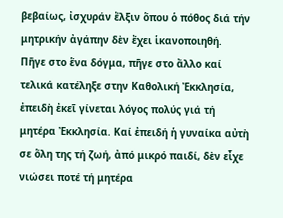βεβαίως, ἰσχυράν ἔλξιν ὅπου ὁ πόθος διά τήν μητρικήν ἀγάπην δὲν ἔχει ἱκανοποιηθή.
Πῆγε στο ἕνα δόγμα, πῆγε στο ἄλλο καί τελικά κατέληξε στην Καθολική Ἐκκλησία, ἐπειδὴ ἐκεῖ γίνεται λόγος πολύς γιά τή μητέρα Ἐκκλησία. Καί ἐπειδή ἡ γυναίκα αὐτὴ σε ὅλη της τή ζωή, ἀπό μικρό παιδί, δὲν εἶχε νιώσει ποτέ τή μητέρα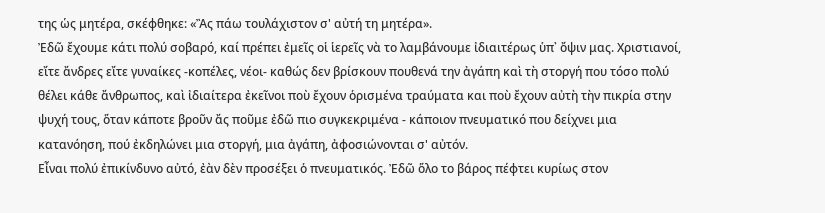της ὡς μητέρα, σκέφθηκε: «Ἂς πάω τουλάχιστον σ' αὐτή τη μητέρα».
Ἐδῶ ἔχουμε κάτι πολύ σοβαρό, καί πρέπει ἐμεῖς οἱ ἱερεῖς νὰ το λαμβάνουμε ἰδιαιτέρως ὑπ᾿ ὄψιν μας. Χριστιανοί, εἴτε ἄνδρες εἴτε γυναίκες -κοπέλες, νέοι- καθώς δεν βρίσκουν πουθενά την ἀγάπη καὶ τὴ στοργή που τόσο πολύ θέλει κάθε ἄνθρωπος, καὶ ἰδιαίτερα ἐκεῖνοι ποὺ ἔχουν ὁρισμένα τραύματα και ποὺ ἔχουν αὐτὴ τὴν πικρία στην ψυχή τους, ὅταν κάποτε βροῦν ἄς ποῦμε ἐδῶ πιο συγκεκριμένα - κάποιον πνευματικό που δείχνει μια κατανόηση, πού ἐκδηλώνει μια στοργή, μια ἀγάπη, ἀφοσιώνονται σ' αὐτόν.
Εἶναι πολύ ἐπικίνδυνο αὐτό, ἐὰν δὲν προσέξει ὁ πνευματικός. Ἐδῶ ὅλο το βάρος πέφτει κυρίως στον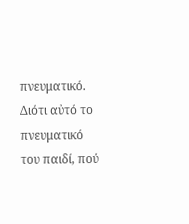πνευματικό. Διότι αὐτό το πνευματικό του παιδί, πού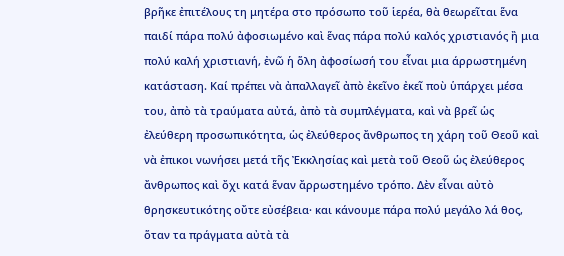βρῆκε ἐπιτέλους τη μητέρα στο πρόσωπο τοῦ ἱερέα, θὰ θεωρεῖται ἕνα παιδί πάρα πολύ ἀφοσιωμένο καὶ ἕνας πάρα πολύ καλός χριστιανός ἢ μια πολύ καλή χριστιανή, ἐνῶ ἡ ὅλη ἀφοσίωσή του εἶναι μια άρρωστημένη κατάσταση. Καί πρέπει νὰ ἀπαλλαγεῖ ἀπὸ ἐκεῖνο ἐκεῖ ποὺ ὑπάρχει μέσα του, ἀπὸ τὰ τραύματα αὐτά, ἀπὸ τὰ συμπλέγματα, καὶ νὰ βρεῖ ὡς ἐλεύθερη προσωπικότητα, ὡς ἐλεύθερος ἄνθρωπος τη χάρη τοῦ Θεοῦ καὶ νὰ ἐπικοι νωνήσει μετά τῆς Ἐκκλησίας καὶ μετὰ τοῦ Θεοῦ ὡς ἐλεύθερος ἄνθρωπος καὶ ὄχι κατά ἕναν ἄρρωστημένο τρόπο. Δὲν εἶναι αὐτὸ θρησκευτικότης οὔτε εὐσέβεια· και κάνουμε πάρα πολύ μεγάλο λά θος, ὅταν τα πράγματα αὐτὰ τὰ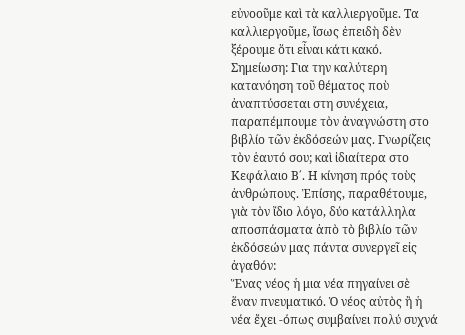εὐνοοῦμε καὶ τὰ καλλιεργοῦμε. Τα καλλιεργοῦμε, ἴσως ἐπειδὴ δὲν ξέρουμε ὅτι εἶναι κάτι κακό.
Σημείωση: Για την καλύτερη κατανόηση τοῦ θέματος ποὺ ἀναπτύσσεται στη συνέχεια, παραπέμπουμε τὸν ἀναγνώστη στο βιβλίο τῶν ἐκδόσεών μας. Γνωρίζεις τὸν ἑαυτό σου; καὶ ἰδιαίτερα στο Κεφάλαιο Β΄. Η κίνηση πρός τοὺς ἀνθρώπους. Ἐπίσης, παραθέτουμε, γιὰ τὸν ἴδιο λόγο, δύο κατάλληλα αποσπάσματα ἀπὸ τὸ βιβλίο τῶν ἐκδόσεών μας πάντα συνεργεῖ εἰς ἀγαθόν:
Ἕνας νέος ἡ μια νέα πηγαίνει σὲ ἕναν πνευματικό. Ὁ νέος αὐτὸς ἢ ἡ νέα ἔχει -όπως συμβαίνει πολύ συχνά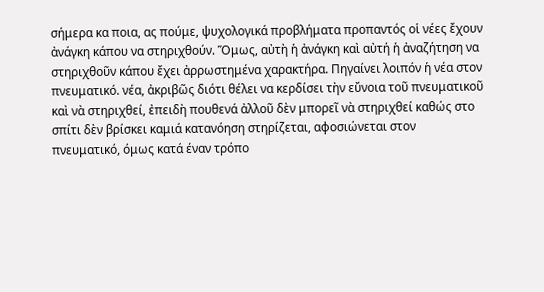σήμερα κα ποια, ας πούμε, ψυχολογικά προβλήματα προπαντός οἱ νέες ἔχουν ἀνάγκη κάπου να στηριχθούν. Ὅμως, αὐτὴ ἡ ἀνάγκη καὶ αὐτή ἡ ἀναζήτηση να στηριχθοῦν κάπου ἔχει ἀρρωστημένα χαρακτήρα. Πηγαίνει λοιπόν ἡ νέα στον πνευματικό. νέα, ἀκριβῶς διότι θέλει να κερδίσει τὴν εὔνοια τοῦ πνευματικοῦ καὶ νὰ στηριχθεί, ἐπειδὴ πουθενά ἀλλοῦ δὲν μπορεῖ νὰ στηριχθεί καθώς στο σπίτι δὲν βρίσκει καμιά κατανόηση στηρίζεται, αφοσιώνεται στον πνευματικό, όμως κατά έναν τρόπο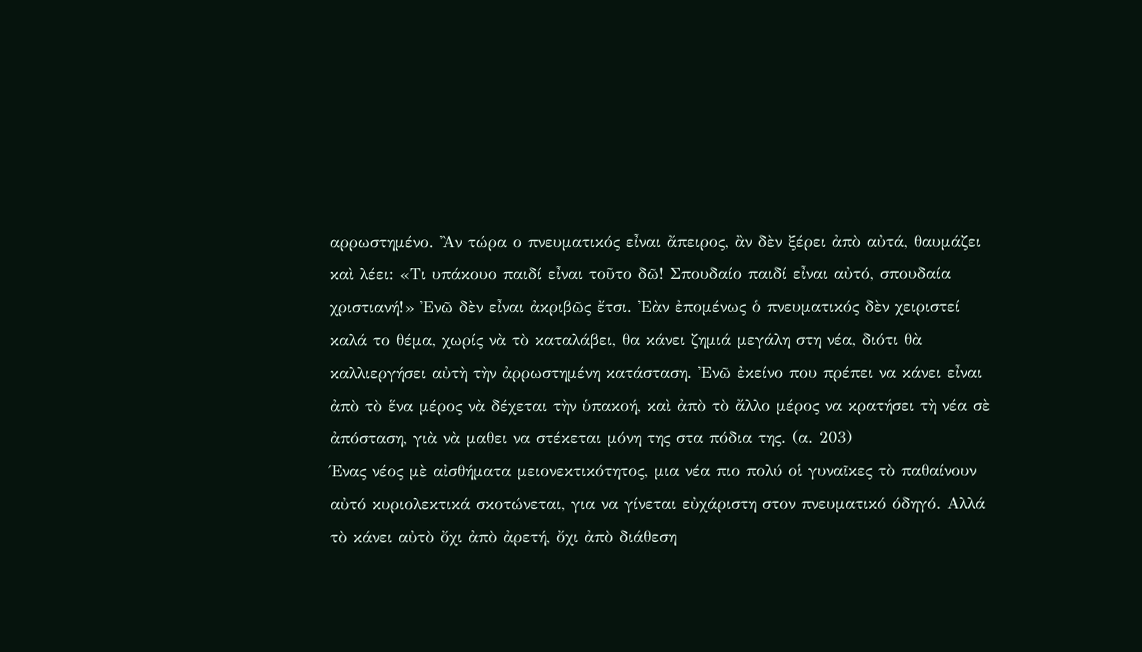αρρωστημένο. Ἂν τώρα ο πνευματικός εἶναι ἄπειρος, ἂν δὲν ξέρει ἀπὸ αὐτά, θαυμάζει καὶ λέει: «Τι υπάκουο παιδί εἶναι τοῦτο δῶ! Σπουδαίο παιδί εἶναι αὐτό, σπουδαία χριστιανή!» Ἐνῶ δὲν εἶναι ἀκριβῶς ἔτσι. Ἐὰν ἐπομένως ὁ πνευματικός δὲν χειριστεί καλά το θέμα, χωρίς νὰ τὸ καταλάβει, θα κάνει ζημιά μεγάλη στη νέα, διότι θὰ καλλιεργήσει αὐτὴ τὴν ἀρρωστημένη κατάσταση. Ἐνῶ ἐκείνο που πρέπει να κάνει εἶναι ἀπὸ τὸ ἕνα μέρος νὰ δέχεται τὴν ὑπακοή, καὶ ἀπὸ τὸ ἄλλο μέρος να κρατήσει τὴ νέα σὲ ἀπόσταση, γιὰ νὰ μαθει να στέκεται μόνη της στα πόδια της. (α. 203)
Ένας νέος μὲ αἰσθήματα μειονεκτικότητος, μια νέα πιο πολύ οἱ γυναῖκες τὸ παθαίνουν αὐτό κυριολεκτικά σκοτώνεται, για να γίνεται εὐχάριστη στον πνευματικό όδηγό. Αλλά τὸ κάνει αὐτὸ ὄχι ἀπὸ ἀρετή, ὄχι ἀπὸ διάθεση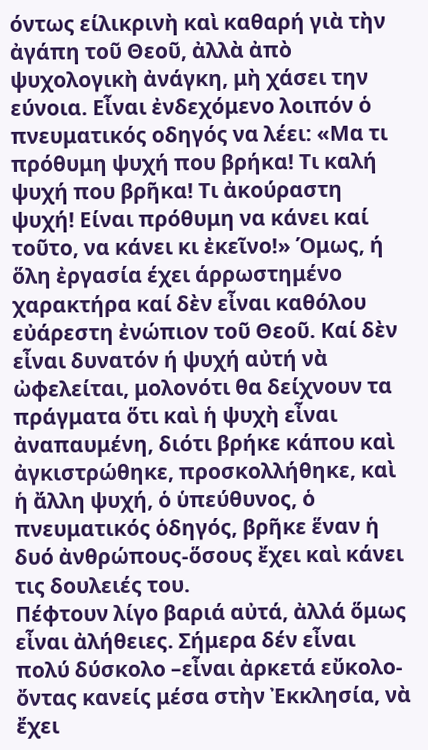όντως είλικρινὴ καὶ καθαρή γιὰ τὴν ἀγάπη τοῦ Θεοῦ, ἀλλὰ ἀπὸ ψυχολογικὴ ἀνάγκη, μὴ χάσει την εύνοια. Εἶναι ἐνδεχόμενο λοιπόν ὁ πνευματικός οδηγός να λέει: «Μα τι πρόθυμη ψυχή που βρήκα! Τι καλή ψυχή που βρῆκα! Τι ἀκούραστη ψυχή! Είναι πρόθυμη να κάνει καί τοῦτο, να κάνει κι ἐκεῖνο!» Όμως, ή
ὅλη ἐργασία έχει άρρωστημένο χαρακτήρα καί δὲν εἶναι καθόλου εὐάρεστη ἐνώπιον τοῦ Θεοῦ. Καί δὲν εἶναι δυνατόν ή ψυχή αὐτή νὰ ὠφελείται, μολονότι θα δείχνουν τα πράγματα ὅτι καὶ ἡ ψυχὴ εἶναι ἀναπαυμένη, διότι βρήκε κάπου καὶ ἀγκιστρώθηκε, προσκολλήθηκε, καὶ ἡ ἄλλη ψυχή, ὁ ὑπεύθυνος, ὁ πνευματικός ὁδηγός, βρῆκε ἕναν ἡ δυό ἀνθρώπους-ὅσους ἔχει καὶ κάνει τις δουλειές του.
Πέφτουν λίγο βαριά αὐτά, ἀλλά ὅμως εἶναι ἀλήθειες. Σήμερα δέν εἶναι πολύ δύσκολο –εἶναι ἀρκετά εὔκολο- ὄντας κανείς μέσα στὴν Ἐκκλησία, νὰ ἔχει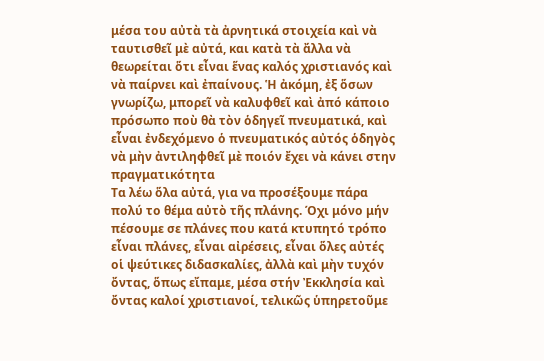μέσα του αὐτὰ τὰ ἀρνητικά στοιχεία καὶ νὰ ταυτισθεῖ μὲ αὐτά, και κατὰ τὰ ἄλλα νὰ θεωρείται ὅτι εἶναι ἕνας καλός χριστιανός καὶ νὰ παίρνει καὶ ἐπαίνους. Ἡ ἀκόμη, ἐξ ὅσων γνωρίζω, μπορεῖ νὰ καλυφθεῖ καὶ ἀπό κάποιο πρόσωπο ποὺ θὰ τὸν ὁδηγεῖ πνευματικά, καὶ εἶναι ἐνδεχόμενο ὁ πνευματικός αὐτός ὁδηγὸς νὰ μὴν ἀντιληφθεῖ μὲ ποιόν ἔχει νὰ κάνει στην πραγματικότητα
Τα λέω ὅλα αὐτά, για να προσέξουμε πάρα πολύ το θέμα αὐτὸ τῆς πλάνης. Όχι μόνο μήν πέσουμε σε πλάνες που κατά κτυπητό τρόπο εἶναι πλάνες, εἶναι αἰρέσεις, εἶναι ὅλες αὐτές οἱ ψεύτικες διδασκαλίες, ἀλλὰ καὶ μὴν τυχόν ὄντας, ὅπως εἴπαμε, μέσα στήν Ἐκκλησία καὶ ὄντας καλοί χριστιανοί, τελικῶς ὑπηρετοῦμε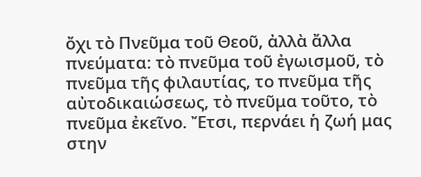ὄχι τὸ Πνεῦμα τοῦ Θεοῦ, ἀλλὰ ἄλλα πνεύματα: τὸ πνεῦμα τοῦ ἐγωισμοῦ, τὸ πνεῦμα τῆς φιλαυτίας, το πνεῦμα τῆς αὐτοδικαιώσεως, τὸ πνεῦμα τοῦτο, τὸ πνεῦμα ἐκεῖνο. Ἔτσι, περνάει ἡ ζωή μας στην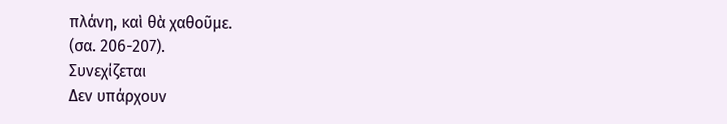πλάνη, καὶ θὰ χαθοῦμε.
(σα. 206-207).
Συνεχίζεται
Δεν υπάρχουν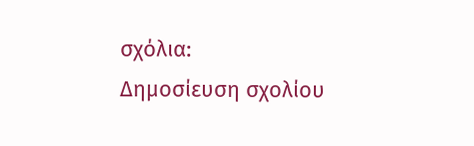σχόλια:
Δημοσίευση σχολίου